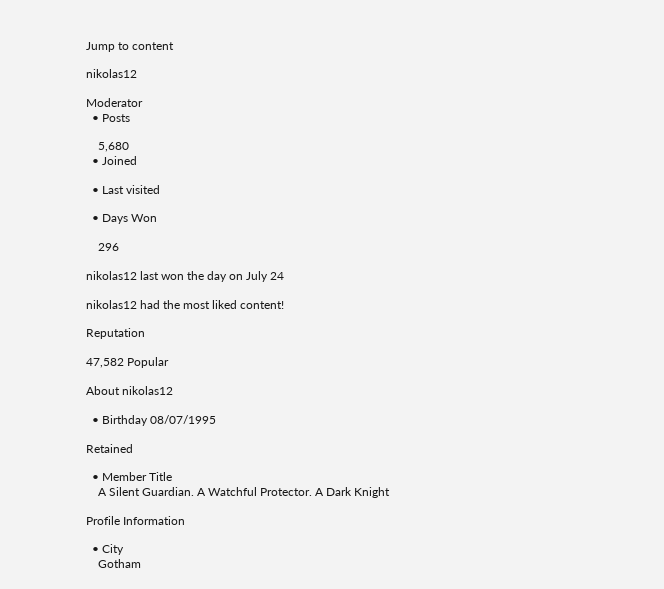Jump to content

nikolas12

Moderator
  • Posts

    5,680
  • Joined

  • Last visited

  • Days Won

    296

nikolas12 last won the day on July 24

nikolas12 had the most liked content!

Reputation

47,582 Popular

About nikolas12

  • Birthday 08/07/1995

Retained

  • Member Title
    A Silent Guardian. A Watchful Protector. A Dark Knight

Profile Information

  • City
    Gotham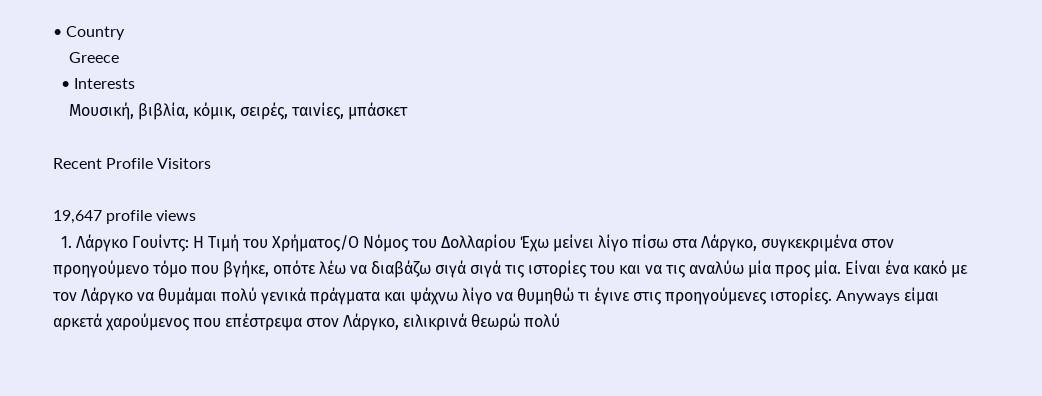• Country
    Greece
  • Interests
    Μουσική, βιβλία, κόμικ, σειρές, ταινίες, μπάσκετ

Recent Profile Visitors

19,647 profile views
  1. Λάργκο Γουίντς: Η Τιμή του Χρήματος/Ο Νόμος του Δολλαρίου Έχω μείνει λίγο πίσω στα Λάργκο, συγκεκριμένα στον προηγούμενο τόμο που βγήκε, οπότε λέω να διαβάζω σιγά σιγά τις ιστορίες του και να τις αναλύω μία προς μία. Είναι ένα κακό με τον Λάργκο να θυμάμαι πολύ γενικά πράγματα και ψάχνω λίγο να θυμηθώ τι έγινε στις προηγούμενες ιστορίες. Anyways είμαι αρκετά χαρούμενος που επέστρεψα στον Λάργκο, ειλικρινά θεωρώ πολύ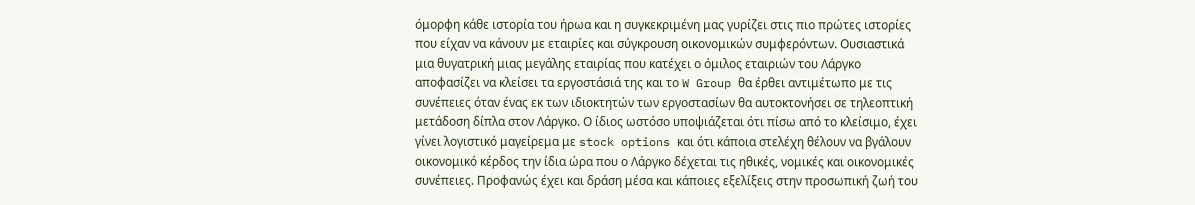όμορφη κάθε ιστορία του ήρωα και η συγκεκριμένη μας γυρίζει στις πιο πρώτες ιστορίες που είχαν να κάνουν με εταιρίες και σύγκρουση οικονομικών συμφερόντων. Ουσιαστικά μια θυγατρική μιας μεγάλης εταιρίας που κατέχει ο όμιλος εταιριών του Λάργκο αποφασίζει να κλείσει τα εργοστάσιά της και το W Group θα έρθει αντιμέτωπο με τις συνέπειες όταν ένας εκ των ιδιοκτητών των εργοστασίων θα αυτοκτονήσει σε τηλεοπτική μετάδοση δίπλα στον Λάργκο. Ο ίδιος ωστόσο υποψιάζεται ότι πίσω από το κλείσιμο, έχει γίνει λογιστικό μαγείρεμα με stock options και ότι κάποια στελέχη θέλουν να βγάλουν οικονομικό κέρδος την ίδια ώρα που ο Λάργκο δέχεται τις ηθικές, νομικές και οικονομικές συνέπειες. Προφανώς έχει και δράση μέσα και κάποιες εξελίξεις στην προσωπική ζωή του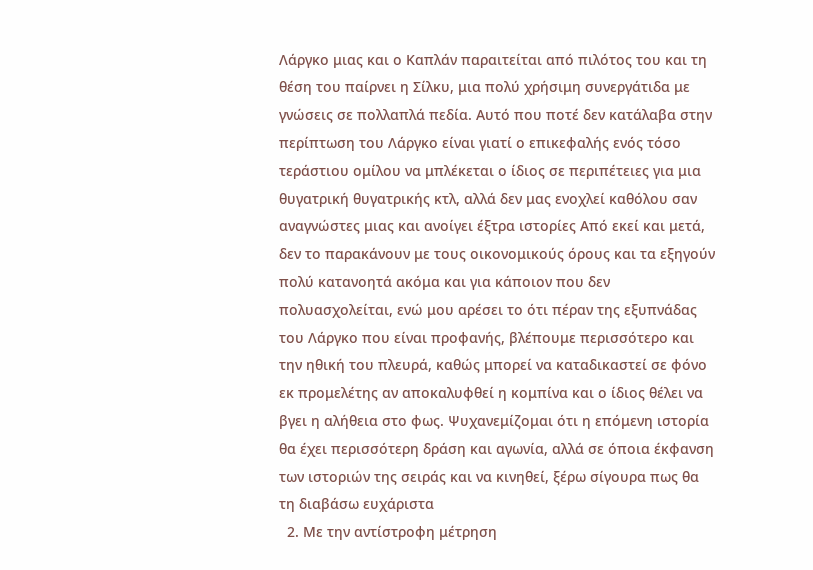Λάργκο μιας και ο Καπλάν παραιτείται από πιλότος του και τη θέση του παίρνει η Σίλκυ, μια πολύ χρήσιμη συνεργάτιδα με γνώσεις σε πολλαπλά πεδία. Αυτό που ποτέ δεν κατάλαβα στην περίπτωση του Λάργκο είναι γιατί ο επικεφαλής ενός τόσο τεράστιου ομίλου να μπλέκεται ο ίδιος σε περιπέτειες για μια θυγατρική θυγατρικής κτλ, αλλά δεν μας ενοχλεί καθόλου σαν αναγνώστες μιας και ανοίγει έξτρα ιστορίες Από εκεί και μετά, δεν το παρακάνουν με τους οικονομικούς όρους και τα εξηγούν πολύ κατανοητά ακόμα και για κάποιον που δεν πολυασχολείται, ενώ μου αρέσει το ότι πέραν της εξυπνάδας του Λάργκο που είναι προφανής, βλέπουμε περισσότερο και την ηθική του πλευρά, καθώς μπορεί να καταδικαστεί σε φόνο εκ προμελέτης αν αποκαλυφθεί η κομπίνα και ο ίδιος θέλει να βγει η αλήθεια στο φως. Ψυχανεμίζομαι ότι η επόμενη ιστορία θα έχει περισσότερη δράση και αγωνία, αλλά σε όποια έκφανση των ιστοριών της σειράς και να κινηθεί, ξέρω σίγουρα πως θα τη διαβάσω ευχάριστα
  2. Με την αντίστροφη μέτρηση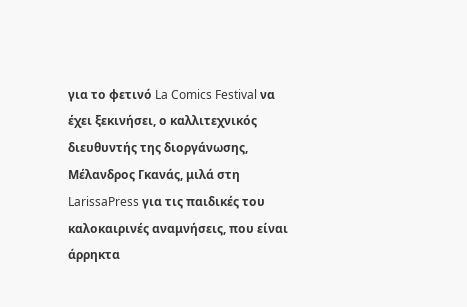για το φετινό La Comics Festival να έχει ξεκινήσει, ο καλλιτεχνικός διευθυντής της διοργάνωσης, Μέλανδρος Γκανάς, μιλά στη LarissaPress για τις παιδικές του καλοκαιρινές αναμνήσεις, που είναι άρρηκτα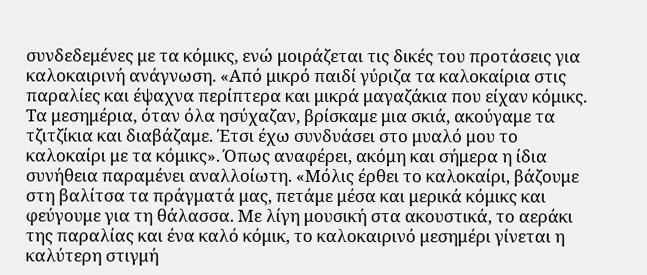συνδεδεμένες με τα κόμικς, ενώ μοιράζεται τις δικές του προτάσεις για καλοκαιρινή ανάγνωση. «Από μικρό παιδί γύριζα τα καλοκαίρια στις παραλίες και έψαχνα περίπτερα και μικρά μαγαζάκια που είχαν κόμικς. Τα μεσημέρια, όταν όλα ησύχαζαν, βρίσκαμε μια σκιά, ακούγαμε τα τζιτζίκια και διαβάζαμε. Έτσι έχω συνδυάσει στο μυαλό μου το καλοκαίρι με τα κόμικς». Όπως αναφέρει, ακόμη και σήμερα η ίδια συνήθεια παραμένει αναλλοίωτη. «Μόλις έρθει το καλοκαίρι, βάζουμε στη βαλίτσα τα πράγματά μας, πετάμε μέσα και μερικά κόμικς και φεύγουμε για τη θάλασσα. Με λίγη μουσική στα ακουστικά, το αεράκι της παραλίας και ένα καλό κόμικ, το καλοκαιρινό μεσημέρι γίνεται η καλύτερη στιγμή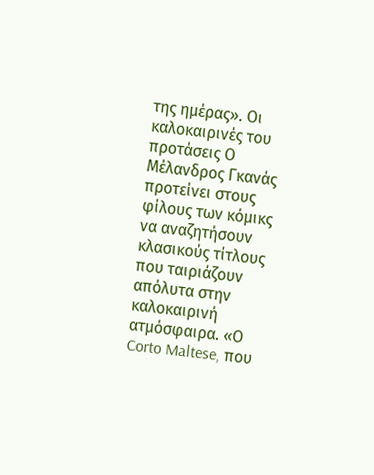της ημέρας». Οι καλοκαιρινές του προτάσεις Ο Μέλανδρος Γκανάς προτείνει στους φίλους των κόμικς να αναζητήσουν κλασικούς τίτλους που ταιριάζουν απόλυτα στην καλοκαιρινή ατμόσφαιρα. «Ο Corto Maltese, που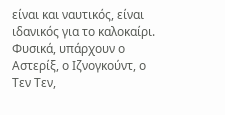είναι και ναυτικός, είναι ιδανικός για το καλοκαίρι. Φυσικά, υπάρχουν ο Αστερίξ, ο Ιζνογκούντ, ο Τεν Τεν,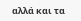αλλά και τα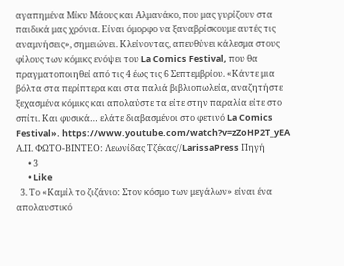αγαπημένα Μίκυ Μάους και Αλμανάκο, που μας γυρίζουν στα παιδικά μας χρόνια. Είναι όμορφο να ξαναβρίσκουμε αυτές τις αναμνήσεις», σημειώνει. Κλείνοντας, απευθύνει κάλεσμα στους φίλους των κόμικς ενόψει του La Comics Festival, που θα πραγματοποιηθεί από τις 4 έως τις 6 Σεπτεμβρίου. «Κάντε μια βόλτα στα περίπτερα και στα παλιά βιβλιοπωλεία, αναζητήστε ξεχασμένα κόμικς και απολαύστε τα είτε στην παραλία είτε στο σπίτι. Και φυσικά… ελάτε διαβασμένοι στο φετινό La Comics Festival». https://www.youtube.com/watch?v=zZoHP2T_yEA Α.Π. ΦΩΤΟ-ΒΙΝΤΕΟ: Λεωνίδας Τζέκας//LarissaPress Πηγή
      • 3
      • Like
  3. Το «Καμίλ το ζιζάνιο: Στον κόσμο των μεγάλων» είναι ένα απολαυστικό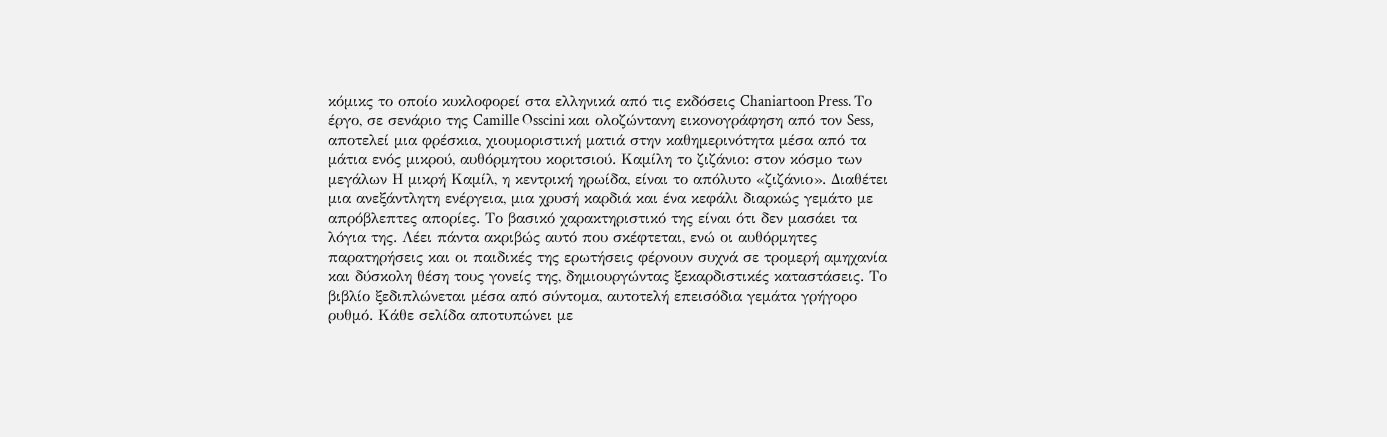κόμικς το οποίο κυκλοφορεί στα ελληνικά από τις εκδόσεις Chaniartoon Press. Το έργο, σε σενάριο της Camille Osscini και ολοζώντανη εικονογράφηση από τον Sess, αποτελεί μια φρέσκια, χιουμοριστική ματιά στην καθημερινότητα μέσα από τα μάτια ενός μικρού, αυθόρμητου κοριτσιού. Καμίλη το ζιζάνιο: στον κόσμο των μεγάλων Η μικρή Καμίλ, η κεντρική ηρωίδα, είναι το απόλυτο «ζιζάνιο». Διαθέτει μια ανεξάντλητη ενέργεια, μια χρυσή καρδιά και ένα κεφάλι διαρκώς γεμάτο με απρόβλεπτες απορίες. Το βασικό χαρακτηριστικό της είναι ότι δεν μασάει τα λόγια της. Λέει πάντα ακριβώς αυτό που σκέφτεται, ενώ οι αυθόρμητες παρατηρήσεις και οι παιδικές της ερωτήσεις φέρνουν συχνά σε τρομερή αμηχανία και δύσκολη θέση τους γονείς της, δημιουργώντας ξεκαρδιστικές καταστάσεις. Το βιβλίο ξεδιπλώνεται μέσα από σύντομα, αυτοτελή επεισόδια γεμάτα γρήγορο ρυθμό. Κάθε σελίδα αποτυπώνει με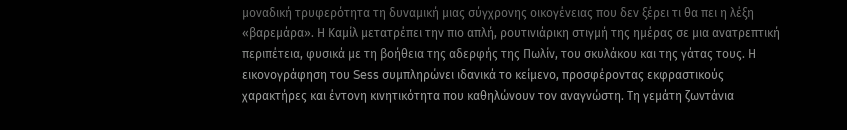μοναδική τρυφερότητα τη δυναμική μιας σύγχρονης οικογένειας που δεν ξέρει τι θα πει η λέξη «βαρεμάρα». Η Καμίλ μετατρέπει την πιο απλή, ρουτινιάρικη στιγμή της ημέρας σε μια ανατρεπτική περιπέτεια, φυσικά με τη βοήθεια της αδερφής της Πωλίν, του σκυλάκου και της γάτας τους. Η εικονογράφηση του Sess συμπληρώνει ιδανικά το κείμενο, προσφέροντας εκφραστικούς χαρακτήρες και έντονη κινητικότητα που καθηλώνουν τον αναγνώστη. Τη γεμάτη ζωντάνια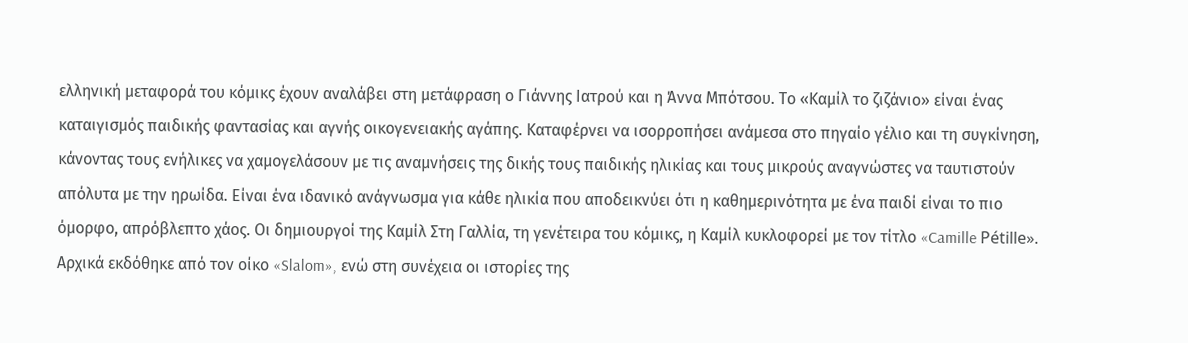ελληνική μεταφορά του κόμικς έχουν αναλάβει στη μετάφραση ο Γιάννης Ιατρού και η Άννα Μπότσου. Το «Καμίλ το ζιζάνιο» είναι ένας καταιγισμός παιδικής φαντασίας και αγνής οικογενειακής αγάπης. Καταφέρνει να ισορροπήσει ανάμεσα στο πηγαίο γέλιο και τη συγκίνηση, κάνοντας τους ενήλικες να χαμογελάσουν με τις αναμνήσεις της δικής τους παιδικής ηλικίας και τους μικρούς αναγνώστες να ταυτιστούν απόλυτα με την ηρωίδα. Είναι ένα ιδανικό ανάγνωσμα για κάθε ηλικία που αποδεικνύει ότι η καθημερινότητα με ένα παιδί είναι το πιο όμορφο, απρόβλεπτο χάος. Οι δημιουργοί της Καμίλ Στη Γαλλία, τη γενέτειρα του κόμικς, η Καμίλ κυκλοφορεί με τον τίτλο «Camille Pétille». Αρχικά εκδόθηκε από τον οίκο «Slalom», ενώ στη συνέχεια οι ιστορίες της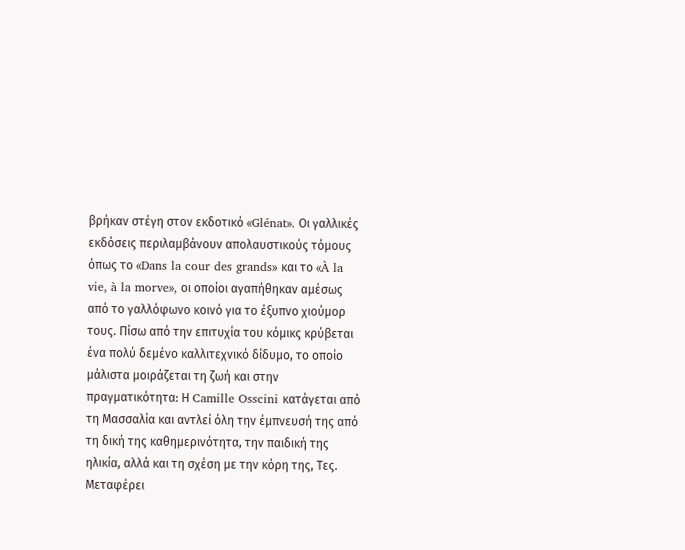βρήκαν στέγη στον εκδοτικό «Glénat». Οι γαλλικές εκδόσεις περιλαμβάνουν απολαυστικούς τόμους όπως το «Dans la cour des grands» και το «À la vie, à la morve», οι οποίοι αγαπήθηκαν αμέσως από το γαλλόφωνο κοινό για το έξυπνο χιούμορ τους. Πίσω από την επιτυχία του κόμικς κρύβεται ένα πολύ δεμένο καλλιτεχνικό δίδυμο, το οποίο μάλιστα μοιράζεται τη ζωή και στην πραγματικότητα: Η Camille Osscini κατάγεται από τη Μασσαλία και αντλεί όλη την έμπνευσή της από τη δική της καθημερινότητα, την παιδική της ηλικία, αλλά και τη σχέση με την κόρη της, Τες. Μεταφέρει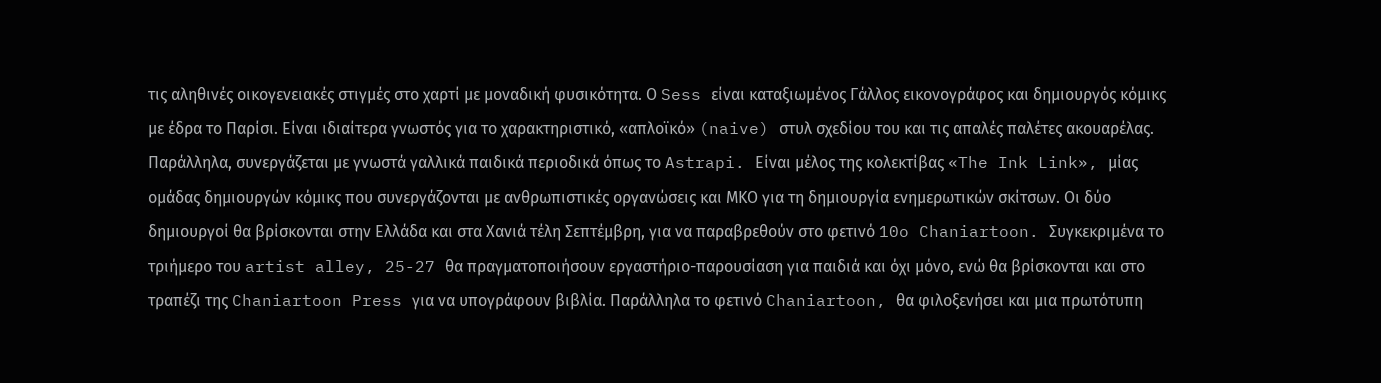τις αληθινές οικογενειακές στιγμές στο χαρτί με μοναδική φυσικότητα. Ο Sess είναι καταξιωμένος Γάλλος εικονογράφος και δημιουργός κόμικς με έδρα το Παρίσι. Είναι ιδιαίτερα γνωστός για το χαρακτηριστικό, «απλοϊκό» (naive) στυλ σχεδίου του και τις απαλές παλέτες ακουαρέλας. Παράλληλα, συνεργάζεται με γνωστά γαλλικά παιδικά περιοδικά όπως το Astrapi. Είναι μέλος της κολεκτίβας «The Ink Link», μίας ομάδας δημιουργών κόμικς που συνεργάζονται με ανθρωπιστικές οργανώσεις και ΜΚΟ για τη δημιουργία ενημερωτικών σκίτσων. Οι δύο δημιουργοί θα βρίσκονται στην Ελλάδα και στα Χανιά τέλη Σεπτέμβρη, για να παραβρεθούν στο φετινό 10o Chaniartoon. Συγκεκριμένα το τριήμερο του artist alley, 25-27 θα πραγματοποιήσουν εργαστήριο-παρουσίαση για παιδιά και όχι μόνο, ενώ θα βρίσκονται και στο τραπέζι της Chaniartoon Press για να υπογράφουν βιβλία. Παράλληλα το φετινό Chaniartoon, θα φιλοξενήσει και μια πρωτότυπη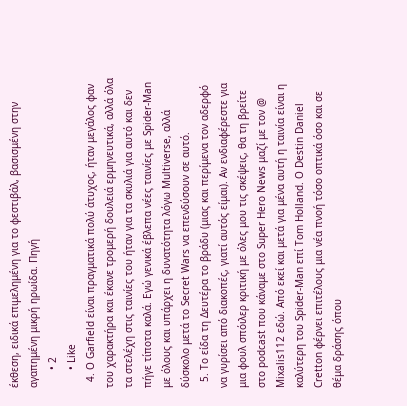έκθεση, ειδικά επιμελημένη για το φεστιβάλ, βασισμένη στην αγαπημένη μικρή ηρωίδα. Πηγή
      • 2
      • Like
  4. Ο Garfield είναι πραγματικά πολύ άτυχος, ήταν μεγάλος φαν του χαρακτήρα και έκανε τρομερή δουλειά ερμηνευτικά, αλλά όλα τα στελέχη στις ταινίες του ήταν για τα σκυλιά για αυτό και δεν πήγε τίποτα καλά. Εγώ γενικά έβλεπα νέες ταινίες με Spider-Man με όλους και υπάρχει η δυνατότητα λόγω Multiverse, αλλά δύσκολο μετά το Secret Wars να επενδύσουν σε αυτό.
  5. Το είδα τη Δευτέρα το βράδυ (μιας και περίμενα τον αδερφό να γυρίσει από διακοπές, γιατί αυτός είμαι). Αν ενδιαφέρεστε για μια φουλ σπόιλερ κριτική με όλες μου τις σκέψεις, θα τη βρείτε στο podcast που κάναμε στο Super Hero News μαζί με τον @ Mixalis112 εδώ. Από εκεί και μετά για μένα αυτή η ταινία είναι η καλύτερη του Spider-Man επί Tom Holland. O Destin Daniel Cretton φέρνει επιτέλους μια νέα πνοή τόσο οπτικά όσο και σε θέμα δράσης όπου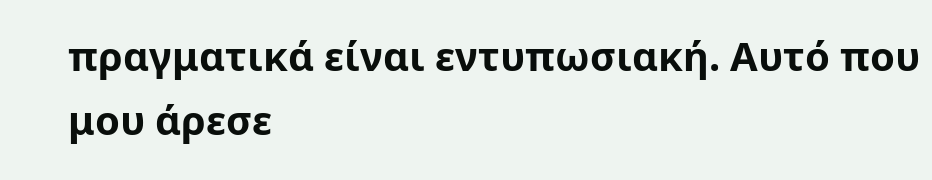πραγματικά είναι εντυπωσιακή. Αυτό που μου άρεσε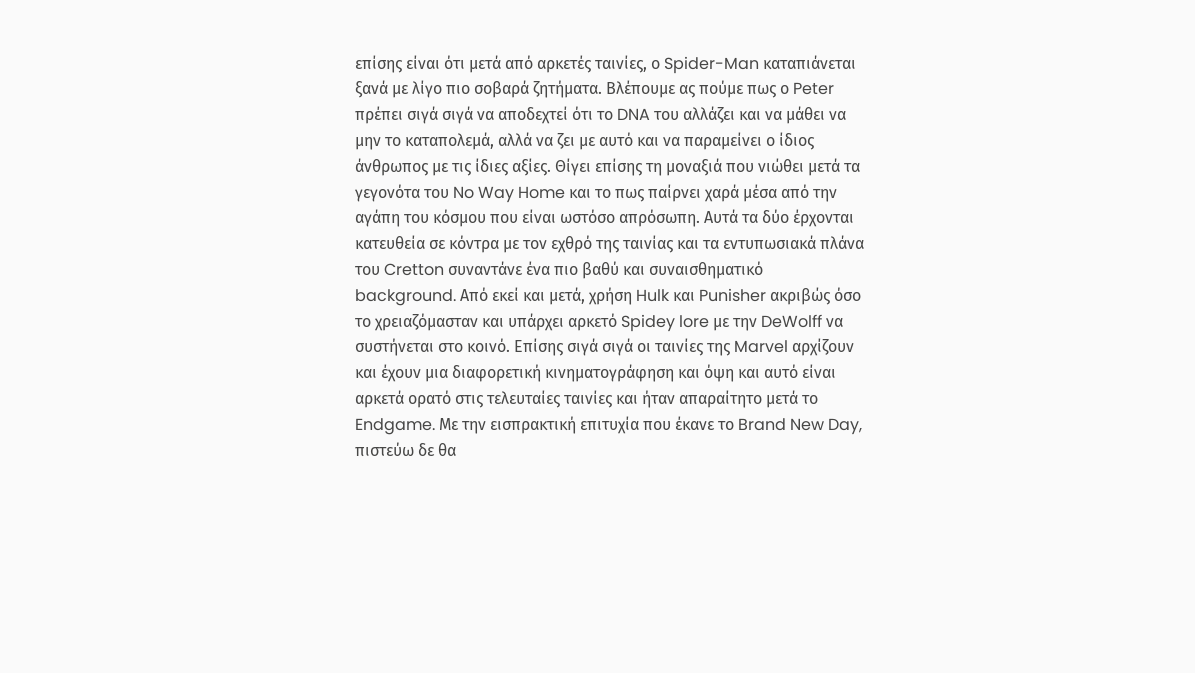επίσης είναι ότι μετά από αρκετές ταινίες, ο Spider-Man καταπιάνεται ξανά με λίγο πιο σοβαρά ζητήματα. Βλέπουμε ας πούμε πως ο Peter πρέπει σιγά σιγά να αποδεχτεί ότι το DNA του αλλάζει και να μάθει να μην το καταπολεμά, αλλά να ζει με αυτό και να παραμείνει ο ίδιος άνθρωπος με τις ίδιες αξίες. Θίγει επίσης τη μοναξιά που νιώθει μετά τα γεγονότα του No Way Home και το πως παίρνει χαρά μέσα από την αγάπη του κόσμου που είναι ωστόσο απρόσωπη. Αυτά τα δύο έρχονται κατευθεία σε κόντρα με τον εχθρό της ταινίας και τα εντυπωσιακά πλάνα του Cretton συναντάνε ένα πιο βαθύ και συναισθηματικό background. Από εκεί και μετά, χρήση Hulk και Punisher ακριβώς όσο το χρειαζόμασταν και υπάρχει αρκετό Spidey lore με την DeWolff να συστήνεται στο κοινό. Επίσης σιγά σιγά οι ταινίες της Marvel αρχίζουν και έχουν μια διαφορετική κινηματογράφηση και όψη και αυτό είναι αρκετά ορατό στις τελευταίες ταινίες και ήταν απαραίτητο μετά το Endgame. Με την εισπρακτική επιτυχία που έκανε το Brand New Day, πιστεύω δε θα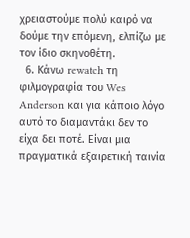χρειαστούμε πολύ καιρό να δούμε την επόμενη, ελπίζω με τον ίδιο σκηνοθέτη.
  6. Κάνω rewatch τη φιλμογραφία του Wes Anderson και για κάποιο λόγο αυτό το διαμαντάκι δεν το είχα δει ποτέ. Είναι μια πραγματικά εξαιρετική ταινία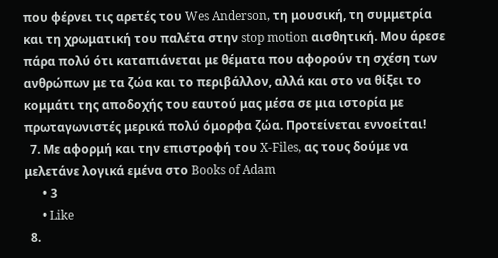που φέρνει τις αρετές του Wes Anderson, τη μουσική, τη συμμετρία και τη χρωματική του παλέτα στην stop motion αισθητική. Μου άρεσε πάρα πολύ ότι καταπιάνεται με θέματα που αφορούν τη σχέση των ανθρώπων με τα ζώα και το περιβάλλον, αλλά και στο να θίξει το κομμάτι της αποδοχής του εαυτού μας μέσα σε μια ιστορία με πρωταγωνιστές μερικά πολύ όμορφα ζώα. Προτείνεται εννοείται!
  7. Με αφορμή και την επιστροφή του X-Files, ας τους δούμε να μελετάνε λογικά εμένα στο Books of Adam
      • 3
      • Like
  8.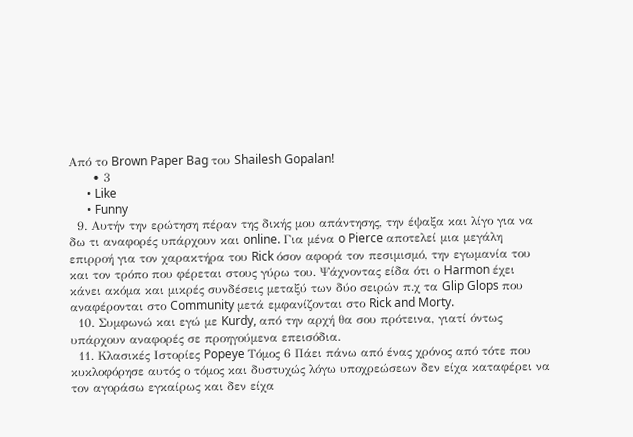Από το Brown Paper Bag του Shailesh Gopalan!
      • 3
      • Like
      • Funny
  9. Αυτήν την ερώτηση πέραν της δικής μου απάντησης, την έψαξα και λίγο για να δω τι αναφορές υπάρχουν και online. Για μένα o Pierce αποτελεί μια μεγάλη επιρροή για τον χαρακτήρα του Rick όσον αφορά τον πεσιμισμό, την εγωμανία του και τον τρόπο που φέρεται στους γύρω του. Ψάχνοντας είδα ότι ο Harmon έχει κάνει ακόμα και μικρές συνδέσεις μεταξύ των δύο σειρών π.χ τα Glip Glops που αναφέρονται στο Community μετά εμφανίζονται στο Rick and Morty.
  10. Συμφωνώ και εγώ με Kurdy, από την αρχή θα σου πρότεινα, γιατί όντως υπάρχουν αναφορές σε προηγούμενα επεισόδια.
  11. Κλασικές Ιστορίες Popeye Τόμος 6 Πάει πάνω από ένας χρόνος από τότε που κυκλοφόρησε αυτός ο τόμος και δυστυχώς λόγω υποχρεώσεων δεν είχα καταφέρει να τον αγοράσω εγκαίρως και δεν είχα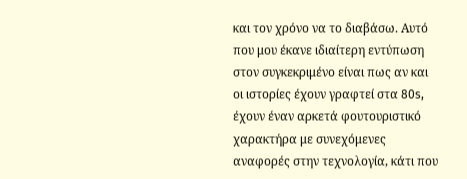και τον χρόνο να το διαβάσω. Αυτό που μου έκανε ιδιαίτερη εντύπωση στον συγκεκριμένο είναι πως αν και οι ιστορίες έχουν γραφτεί στα 80s, έχουν έναν αρκετά φουτουριστικό χαρακτήρα με συνεχόμενες αναφορές στην τεχνολογία, κάτι που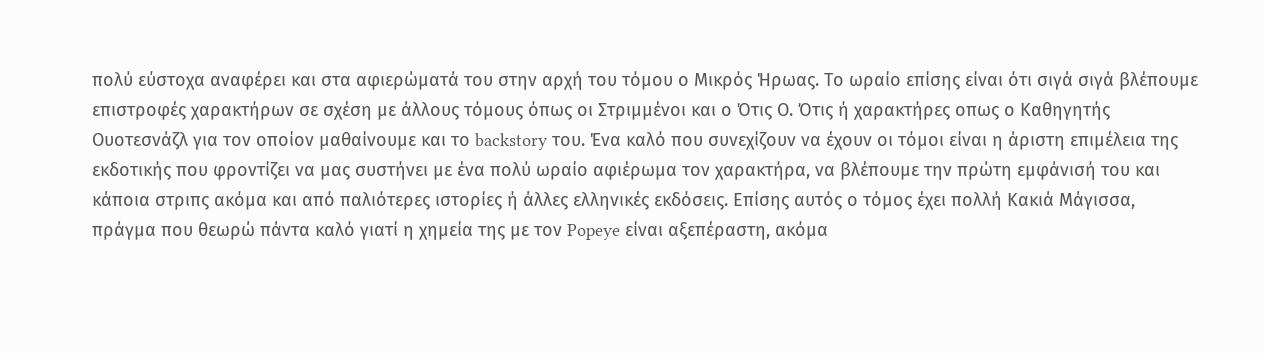πολύ εύστοχα αναφέρει και στα αφιερώματά του στην αρχή του τόμου ο Μικρός Ήρωας. Το ωραίο επίσης είναι ότι σιγά σιγά βλέπουμε επιστροφές χαρακτήρων σε σχέση με άλλους τόμους όπως οι Στριμμένοι και ο Ότις Ο. Ότις ή χαρακτήρες οπως ο Καθηγητής Ουοτεσνάζλ για τον οποίον μαθαίνουμε και το backstory του. Ένα καλό που συνεχίζουν να έχουν οι τόμοι είναι η άριστη επιμέλεια της εκδοτικής που φροντίζει να μας συστήνει με ένα πολύ ωραίο αφιέρωμα τον χαρακτήρα, να βλέπουμε την πρώτη εμφάνισή του και κάποια στριπς ακόμα και από παλιότερες ιστορίες ή άλλες ελληνικές εκδόσεις. Επίσης αυτός ο τόμος έχει πολλή Κακιά Μάγισσα, πράγμα που θεωρώ πάντα καλό γιατί η χημεία της με τον Popeye είναι αξεπέραστη, ακόμα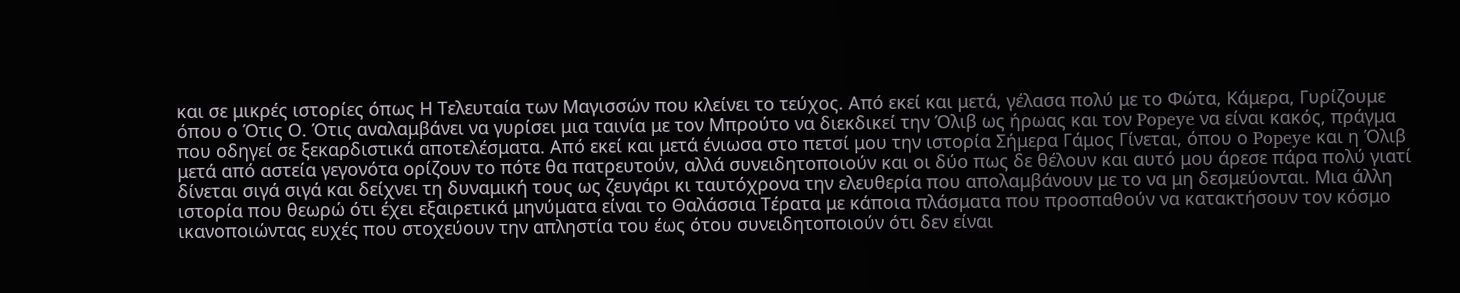και σε μικρές ιστορίες όπως Η Τελευταία των Μαγισσών που κλείνει το τεύχος. Από εκεί και μετά, γέλασα πολύ με το Φώτα, Κάμερα, Γυρίζουμε όπου ο Ότις Ο. Ότις αναλαμβάνει να γυρίσει μια ταινία με τον Μπρούτο να διεκδικεί την Όλιβ ως ήρωας και τον Popeye να είναι κακός, πράγμα που οδηγεί σε ξεκαρδιστικά αποτελέσματα. Από εκεί και μετά ένιωσα στο πετσί μου την ιστορία Σήμερα Γάμος Γίνεται, όπου ο Popeye και η Όλιβ μετά από αστεία γεγονότα ορίζουν το πότε θα πατρευτούν, αλλά συνειδητοποιούν και οι δύο πως δε θέλουν και αυτό μου άρεσε πάρα πολύ γιατί δίνεται σιγά σιγά και δείχνει τη δυναμική τους ως ζευγάρι κι ταυτόχρονα την ελευθερία που απολαμβάνουν με το να μη δεσμεύονται. Μια άλλη ιστορία που θεωρώ ότι έχει εξαιρετικά μηνύματα είναι το Θαλάσσια Τέρατα με κάποια πλάσματα που προσπαθούν να κατακτήσουν τον κόσμο ικανοποιώντας ευχές που στοχεύουν την απληστία του έως ότου συνειδητοποιούν ότι δεν είναι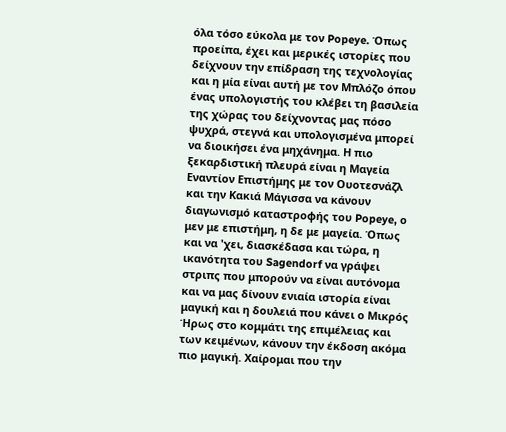όλα τόσο εύκολα με τον Popeye. Όπως προείπα, έχει και μερικές ιστορίες που δείχνουν την επίδραση της τεχνολογίας και η μία είναι αυτή με τον Μπλόζο όπου ένας υπολογιστής του κλέβει τη βασιλεία της χώρας του δείχνοντας μας πόσο ψυχρά, στεγνά και υπολογισμένα μπορεί να διοικήσει ένα μηχάνημα. Η πιο ξεκαρδιστική πλευρά είναι η Μαγεία Εναντίον Επιστήμης με τον Ουοτεσνάζλ και την Κακιά Μάγισσα να κάνουν διαγωνισμό καταστροφής του Popeye, ο μεν με επιστήμη, η δε με μαγεία. Όπως και να 'χει, διασκέδασα και τώρα, η ικανότητα του Sagendorf να γράψει στριπς που μπορούν να είναι αυτόνομα και να μας δίνουν ενιαία ιστορία είναι μαγική και η δουλειά που κάνει ο Μικρός Ήρως στο κομμάτι της επιμέλειας και των κειμένων, κάνουν την έκδοση ακόμα πιο μαγική. Χαίρομαι που την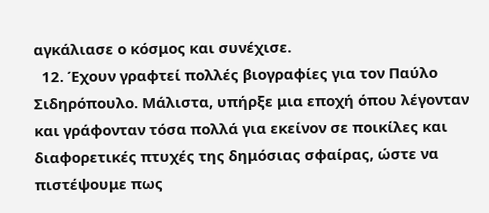αγκάλιασε ο κόσμος και συνέχισε.
  12. Έχουν γραφτεί πολλές βιογραφίες για τον Παύλο Σιδηρόπουλο. Μάλιστα, υπήρξε μια εποχή όπου λέγονταν και γράφονταν τόσα πολλά για εκείνον σε ποικίλες και διαφορετικές πτυχές της δημόσιας σφαίρας, ώστε να πιστέψουμε πως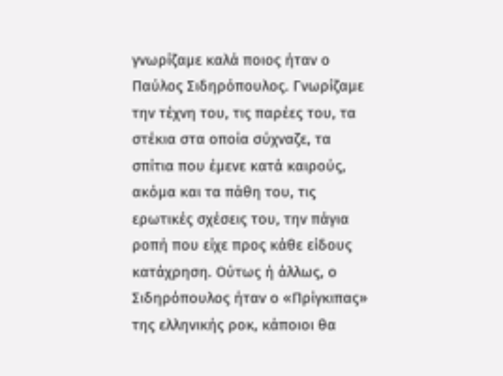γνωρίζαμε καλά ποιος ήταν ο Παύλος Σιδηρόπουλος. Γνωρίζαμε την τέχνη του, τις παρέες του, τα στέκια στα οποία σύχναζε, τα σπίτια που έμενε κατά καιρούς, ακόμα και τα πάθη του, τις ερωτικές σχέσεις του, την πάγια ροπή που είχε προς κάθε είδους κατάχρηση. Ούτως ή άλλως, ο Σιδηρόπουλος ήταν ο «Πρίγκιπας» της ελληνικής ροκ, κάποιοι θα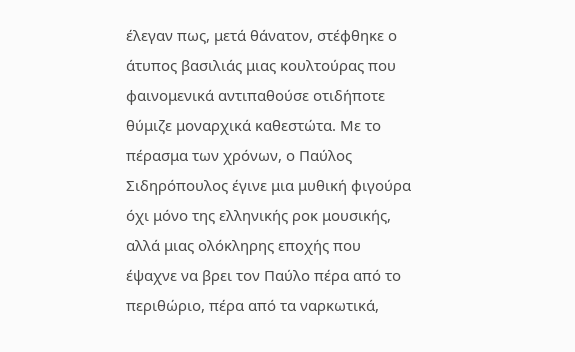έλεγαν πως, μετά θάνατον, στέφθηκε ο άτυπος βασιλιάς μιας κουλτούρας που φαινομενικά αντιπαθούσε οτιδήποτε θύμιζε μοναρχικά καθεστώτα. Με το πέρασμα των χρόνων, ο Παύλος Σιδηρόπουλος έγινε μια μυθική φιγούρα όχι μόνο της ελληνικής ροκ μουσικής, αλλά μιας ολόκληρης εποχής που έψαχνε να βρει τον Παύλο πέρα από το περιθώριο, πέρα από τα ναρκωτικά,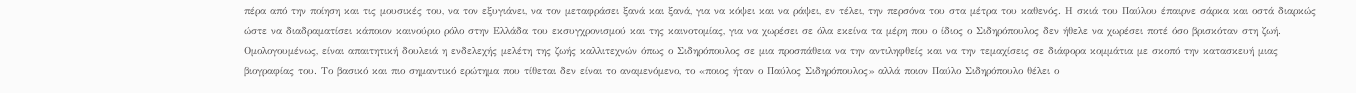πέρα από την ποίηση και τις μουσικές του, να τον εξυγιάνει, να τον μεταφράσει ξανά και ξανά, για να κόψει και να ράψει, εν τέλει, την περσόνα του στα μέτρα του καθενός. Η σκιά του Παύλου έπαιρνε σάρκα και οστά διαρκώς ώστε να διαδραματίσει κάποιον καινούριο ρόλο στην Ελλάδα του εκσυγχρονισμού και της καινοτομίας, για να χωρέσει σε όλα εκείνα τα μέρη που ο ίδιος ο Σιδηρόπουλος δεν ήθελε να χωρέσει ποτέ όσο βρισκόταν στη ζωή. Ομολογουμένως, είναι απαιτητική δουλειά η ενδελεχής μελέτη της ζωής καλλιτεχνών όπως ο Σιδηρόπουλος σε μια προσπάθεια να την αντιληφθείς και να την τεμαχίσεις σε διάφορα κομμάτια με σκοπό την κατασκευή μιας βιογραφίας του. Το βασικό και πιο σημαντικό ερώτημα που τίθεται δεν είναι το αναμενόμενο, το «ποιος ήταν ο Παύλος Σιδηρόπουλος» αλλά ποιον Παύλο Σιδηρόπουλο θέλει ο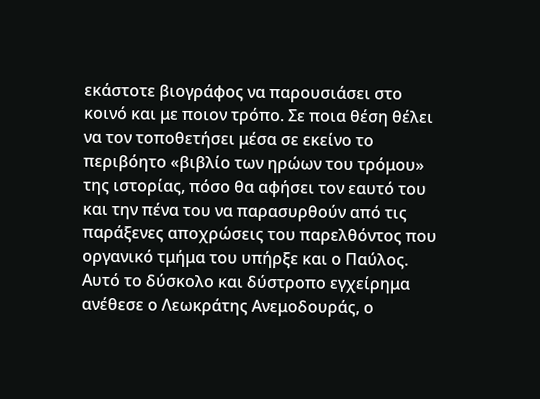εκάστοτε βιογράφος να παρουσιάσει στο κοινό και με ποιον τρόπο. Σε ποια θέση θέλει να τον τοποθετήσει μέσα σε εκείνο το περιβόητο «βιβλίο των ηρώων του τρόμου» της ιστορίας, πόσο θα αφήσει τον εαυτό του και την πένα του να παρασυρθούν από τις παράξενες αποχρώσεις του παρελθόντος που οργανικό τμήμα του υπήρξε και ο Παύλος. Αυτό το δύσκολο και δύστροπο εγχείρημα ανέθεσε ο Λεωκράτης Ανεμοδουράς, ο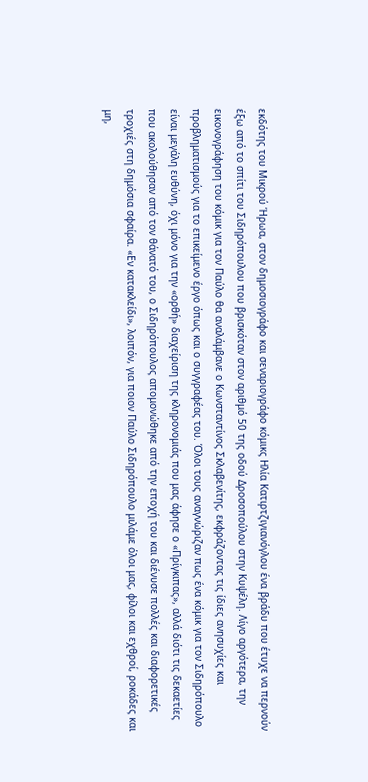εκδότης του Μικρού Ήρωα, στον δημοσιογράφο και σεναριογράφο κόμικς Ηλία Κατιρτζιγιανόγλου ένα βράδυ που έτυχε να περνούν έξω από το σπίτι του Σιδηρόπουλου που βρισκόταν στον αριθμό 50 της οδού Δροσοπούλου στην Κυψέλη. Λίγο αργότερα, την εικονογράφηση του κόμικ για τον Παύλο θα αναλάμβανε ο Κωνσταντίνος Σκλαβενίτης, εκφράζοντας τις ίδιες ανησυχίες και προβληματισμούς για το επικείμενο έργο όπως και ο συγγραφέας του. Όλοι τους αναγνώριζαν πως ένα κόμικ για τον Σιδηρόπουλο είναι μεγάλη ευθύνη, όχι μόνο για την «ορθή» διαχείριση της κληρονομιάς που μας άφησε ο «Πρίγκιπας», αλλά διότι τις δεκαετίες που ακολούθησαν από τον θάνατό του, ο Σιδηρόπουλος απομονώθηκε από την εποχή του και διένυσε πολλές και διαφορετικές τροχιές στη δημόσια σφαίρα. «Εν κατακλείδι», λοιπόν, για ποιον Παύλο Σιδηρόπουλο μιλάμε όλοι μας, φίλοι και εχθροί, ροκάδες και μη,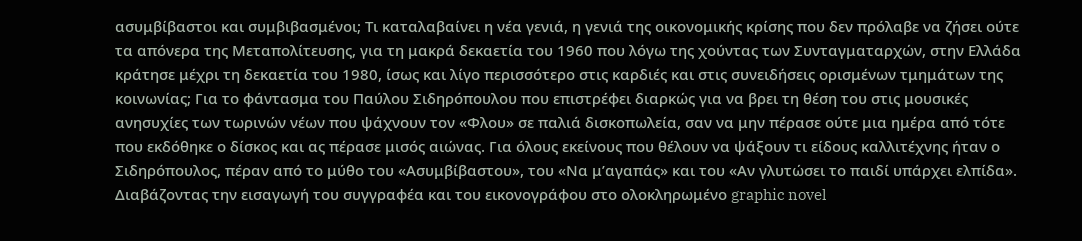ασυμβίβαστοι και συμβιβασμένοι; Τι καταλαβαίνει η νέα γενιά, η γενιά της οικονομικής κρίσης που δεν πρόλαβε να ζήσει ούτε τα απόνερα της Μεταπολίτευσης, για τη μακρά δεκαετία του 1960 που λόγω της χούντας των Συνταγματαρχών, στην Ελλάδα κράτησε μέχρι τη δεκαετία του 1980, ίσως και λίγο περισσότερο στις καρδιές και στις συνειδήσεις ορισμένων τμημάτων της κοινωνίας; Για το φάντασμα του Παύλου Σιδηρόπουλου που επιστρέφει διαρκώς για να βρει τη θέση του στις μουσικές ανησυχίες των τωρινών νέων που ψάχνουν τον «Φλου» σε παλιά δισκοπωλεία, σαν να μην πέρασε ούτε μια ημέρα από τότε που εκδόθηκε ο δίσκος και ας πέρασε μισός αιώνας. Για όλους εκείνους που θέλουν να ψάξουν τι είδους καλλιτέχνης ήταν ο Σιδηρόπουλος, πέραν από το μύθο του «Ασυμβίβαστου», του «Να μ’αγαπάς» και του «Αν γλυτώσει το παιδί υπάρχει ελπίδα». Διαβάζοντας την εισαγωγή του συγγραφέα και του εικονογράφου στο ολοκληρωμένο graphic novel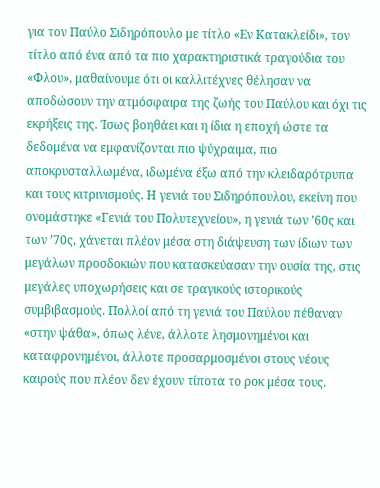για τον Παύλο Σιδηρόπουλο με τίτλο «Εν Κατακλείδι», τον τίτλο από ένα από τα πιο χαρακτηριστικά τραγούδια του «Φλου», μαθαίνουμε ότι οι καλλιτέχνες θέλησαν να αποδώσουν την ατμόσφαιρα της ζωής του Παύλου και όχι τις εκρήξεις της. Ίσως βοηθάει και η ίδια η εποχή ώστε τα δεδομένα να εμφανίζονται πιο ψύχραιμα, πιο αποκρυσταλλωμένα, ιδωμένα έξω από την κλειδαρότρυπα και τους κιτρινισμούς. Η γενιά του Σιδηρόπουλου, εκείνη που ονομάστηκε «Γενιά του Πολυτεχνείου», η γενιά των ’60ς και των ’70ς, χάνεται πλέον μέσα στη διάψευση των ίδιων των μεγάλων προσδοκιών που κατασκεύασαν την ουσία της, στις μεγάλες υποχωρήσεις και σε τραγικούς ιστορικούς συμβιβασμούς. Πολλοί από τη γενιά του Παύλου πέθαναν «στην ψάθα», όπως λένε, άλλοτε λησμονημένοι και καταφρονημένοι, άλλοτε προσαρμοσμένοι στους νέους καιρούς που πλέον δεν έχουν τίποτα το ροκ μέσα τους.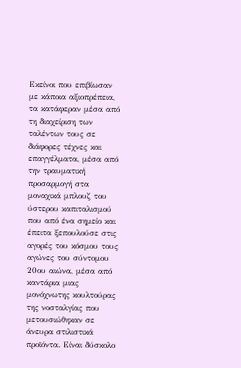Εκείνοι που επιβίωσαν με κάποια αξιοπρέπεια, τα κατάφεραν μέσα από τη διαχείριση των ταλέντων τους σε διάφορες τέχνες και επαγγέλματα, μέσα από την τραυματική προσαρμογή στα μοναχικά μπλουζ του ύστερου καπιταλισμού που από ένα σημείο και έπειτα ξεπουλούσε στις αγορές του κόσμου τους αγώνες του σύντομου 20ου αιώνα, μέσα από καντάρια μιας μονόχνωτης κουλτούρας της νοσταλγίας που μετουσιώθηκαν σε άνευρα στιλιστικά προϊόντα. Είναι δύσκολο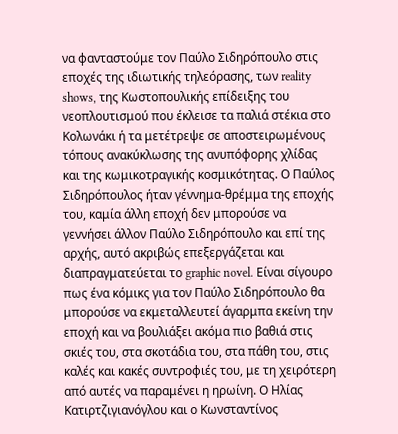να φανταστούμε τον Παύλο Σιδηρόπουλο στις εποχές της ιδιωτικής τηλεόρασης, των reality shows, της Κωστοπουλικής επίδειξης του νεοπλουτισμού που έκλεισε τα παλιά στέκια στο Κολωνάκι ή τα μετέτρεψε σε αποστειρωμένους τόπους ανακύκλωσης της ανυπόφορης χλίδας και της κωμικοτραγικής κοσμικότητας. Ο Παύλος Σιδηρόπουλος ήταν γέννημα-θρέμμα της εποχής του, καμία άλλη εποχή δεν μπορούσε να γεννήσει άλλον Παύλο Σιδηρόπουλο και επί της αρχής, αυτό ακριβώς επεξεργάζεται και διαπραγματεύεται το graphic novel. Είναι σίγουρο πως ένα κόμικς για τον Παύλο Σιδηρόπουλο θα μπορούσε να εκμεταλλευτεί άγαρμπα εκείνη την εποχή και να βουλιάξει ακόμα πιο βαθιά στις σκιές του, στα σκοτάδια του, στα πάθη του, στις καλές και κακές συντροφιές του, με τη χειρότερη από αυτές να παραμένει η ηρωίνη. Ο Ηλίας Κατιρτζιγιανόγλου και ο Κωνσταντίνος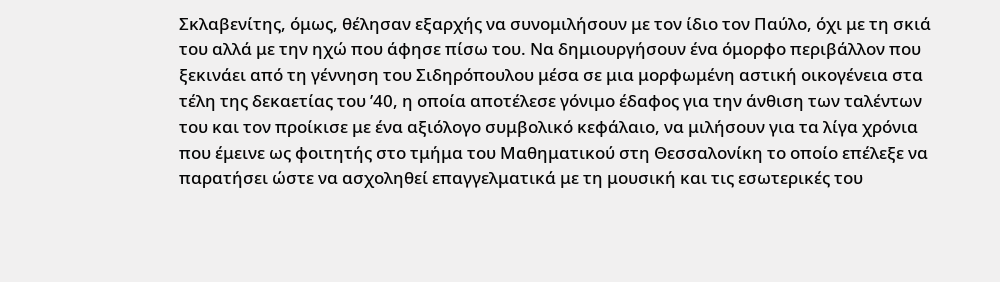Σκλαβενίτης, όμως, θέλησαν εξαρχής να συνομιλήσουν με τον ίδιο τον Παύλο, όχι με τη σκιά του αλλά με την ηχώ που άφησε πίσω του. Να δημιουργήσουν ένα όμορφο περιβάλλον που ξεκινάει από τη γέννηση του Σιδηρόπουλου μέσα σε μια μορφωμένη αστική οικογένεια στα τέλη της δεκαετίας του ’40, η οποία αποτέλεσε γόνιμο έδαφος για την άνθιση των ταλέντων του και τον προίκισε με ένα αξιόλογο συμβολικό κεφάλαιο, να μιλήσουν για τα λίγα χρόνια που έμεινε ως φοιτητής στο τμήμα του Μαθηματικού στη Θεσσαλονίκη το οποίο επέλεξε να παρατήσει ώστε να ασχοληθεί επαγγελματικά με τη μουσική και τις εσωτερικές του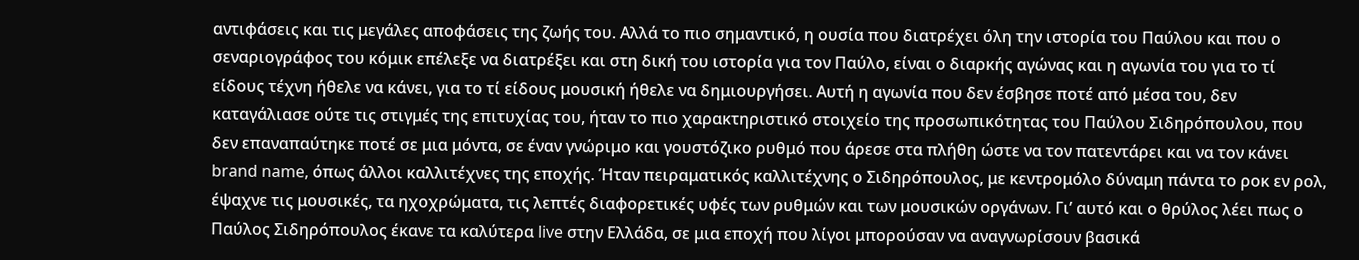αντιφάσεις και τις μεγάλες αποφάσεις της ζωής του. Αλλά το πιο σημαντικό, η ουσία που διατρέχει όλη την ιστορία του Παύλου και που ο σεναριογράφος του κόμικ επέλεξε να διατρέξει και στη δική του ιστορία για τον Παύλο, είναι ο διαρκής αγώνας και η αγωνία του για το τί είδους τέχνη ήθελε να κάνει, για το τί είδους μουσική ήθελε να δημιουργήσει. Αυτή η αγωνία που δεν έσβησε ποτέ από μέσα του, δεν καταγάλιασε ούτε τις στιγμές της επιτυχίας του, ήταν το πιο χαρακτηριστικό στοιχείο της προσωπικότητας του Παύλου Σιδηρόπουλου, που δεν επαναπαύτηκε ποτέ σε μια μόντα, σε έναν γνώριμο και γουστόζικο ρυθμό που άρεσε στα πλήθη ώστε να τον πατεντάρει και να τον κάνει brand name, όπως άλλοι καλλιτέχνες της εποχής. Ήταν πειραματικός καλλιτέχνης ο Σιδηρόπουλος, με κεντρομόλο δύναμη πάντα το ροκ εν ρολ, έψαχνε τις μουσικές, τα ηχοχρώματα, τις λεπτές διαφορετικές υφές των ρυθμών και των μουσικών οργάνων. Γι’ αυτό και ο θρύλος λέει πως ο Παύλος Σιδηρόπουλος έκανε τα καλύτερα live στην Ελλάδα, σε μια εποχή που λίγοι μπορούσαν να αναγνωρίσουν βασικά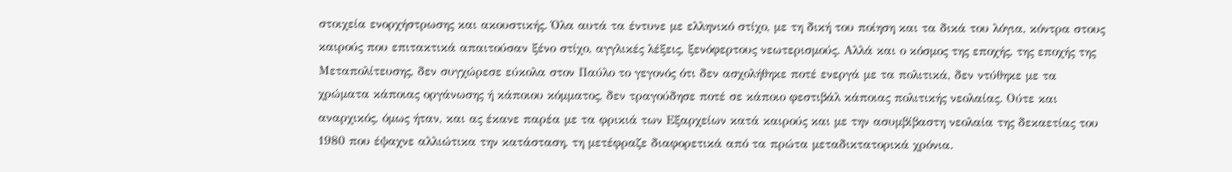στοιχεία ενορχήστρωσης και ακουστικής. Όλα αυτά τα έντυνε με ελληνικό στίχο, με τη δική του ποίηση και τα δικά του λόγια, κόντρα στους καιρούς που επιτακτικά απαιτούσαν ξένο στίχο, αγγλικές λέξεις, ξενόφερτους νεωτερισμούς. Αλλά και ο κόσμος της εποχής, της εποχής της Μεταπολίτευσης, δεν συγχώρεσε εύκολα στον Παύλο το γεγονός ότι δεν ασχολήθηκε ποτέ ενεργά με τα πολιτικά, δεν ντύθηκε με τα χρώματα κάποιας οργάνωσης ή κάποιου κόμματος, δεν τραγούδησε ποτέ σε κάποιο φεστιβάλ κάποιας πολιτικής νεολαίας. Ούτε και αναρχικός, όμως ήταν, και ας έκανε παρέα με τα φρικιά των Εξαρχείων κατά καιρούς και με την ασυμβίβαστη νεολαία της δεκαετίας του 1980 που έψαχνε αλλιώτικα την κατάσταση, τη μετέφραζε διαφορετικά από τα πρώτα μεταδικτατορικά χρόνια.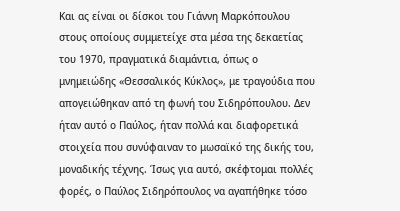Και ας είναι οι δίσκοι του Γιάννη Μαρκόπουλου στους οποίους συμμετείχε στα μέσα της δεκαετίας του 1970, πραγματικά διαμάντια, όπως ο μνημειώδης «Θεσσαλικός Κύκλος», με τραγούδια που απογειώθηκαν από τη φωνή του Σιδηρόπουλου. Δεν ήταν αυτό ο Παύλος, ήταν πολλά και διαφορετικά στοιχεία που συνύφαιναν το μωσαϊκό της δικής του, μοναδικής τέχνης. Ίσως για αυτό, σκέφτομαι πολλές φορές, ο Παύλος Σιδηρόπουλος να αγαπήθηκε τόσο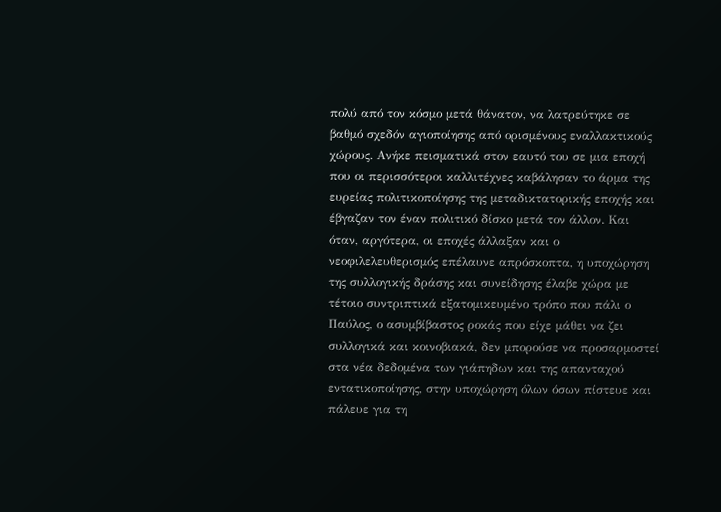πολύ από τον κόσμο μετά θάνατον, να λατρεύτηκε σε βαθμό σχεδόν αγιοποίησης από ορισμένους εναλλακτικούς χώρους. Ανήκε πεισματικά στον εαυτό του σε μια εποχή που οι περισσότεροι καλλιτέχνες καβάλησαν το άρμα της ευρείας πολιτικοποίησης της μεταδικτατορικής εποχής και έβγαζαν τον έναν πολιτικό δίσκο μετά τον άλλον. Και όταν, αργότερα, οι εποχές άλλαξαν και ο νεοφιλελευθερισμός επέλαυνε απρόσκοπτα, η υποχώρηση της συλλογικής δράσης και συνείδησης έλαβε χώρα με τέτοιο συντριπτικά εξατομικευμένο τρόπο που πάλι ο Παύλος, ο ασυμβίβαστος ροκάς που είχε μάθει να ζει συλλογικά και κοινοβιακά, δεν μπορούσε να προσαρμοστεί στα νέα δεδομένα των γιάπηδων και της απανταχού εντατικοποίησης, στην υποχώρηση όλων όσων πίστευε και πάλευε για τη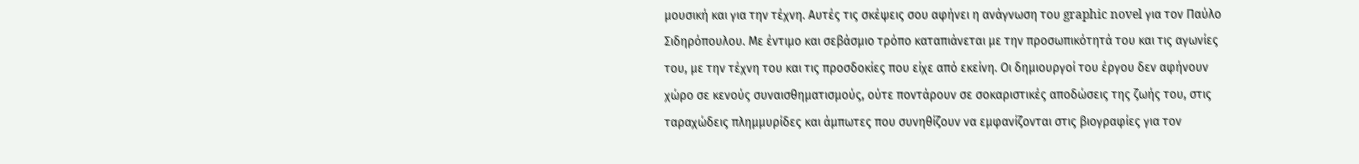μουσική και για την τέχνη. Αυτές τις σκέψεις σου αφήνει η ανάγνωση του graphic novel για τον Παύλο Σιδηρόπουλου. Με έντιμο και σεβάσμιο τρόπο καταπιάνεται με την προσωπικότητά του και τις αγωνίες του, με την τέχνη του και τις προσδοκίες που είχε από εκείνη. Οι δημιουργοί του έργου δεν αφήνουν χώρο σε κενούς συναισθηματισμούς, ούτε ποντάρουν σε σοκαριστικές αποδώσεις της ζωής του, στις ταραχώδεις πλημμυρίδες και άμπωτες που συνηθίζουν να εμφανίζονται στις βιογραφίες για τον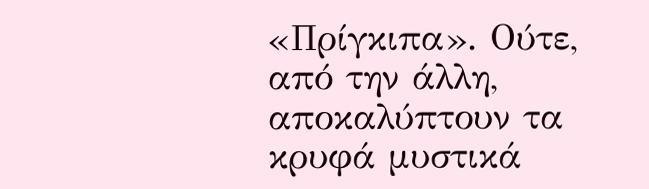«Πρίγκιπα». Ούτε, από την άλλη, αποκαλύπτουν τα κρυφά μυστικά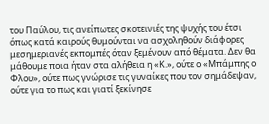του Παύλου, τις ανείπωτες σκοτεινιές της ψυχής του έτσι όπως κατά καιρούς θυμούνται να ασχοληθούν διάφορες μεσημεριανές εκπομπές όταν ξεμένουν από θέματα. Δεν θα μάθουμε ποια ήταν στα αλήθεια η «Κ.», ούτε ο «Μπάμπης ο Φλου», ούτε πως γνώρισε τις γυναίκες που τον σημάδεψαν, ούτε για το πως και γιατί ξεκίνησε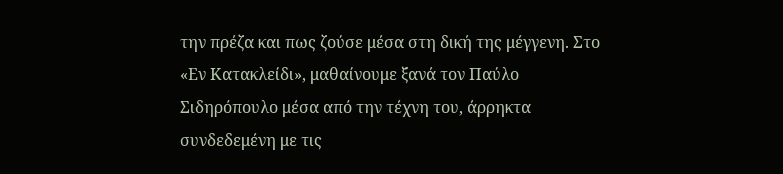την πρέζα και πως ζούσε μέσα στη δική της μέγγενη. Στο «Εν Κατακλείδι», μαθαίνουμε ξανά τον Παύλο Σιδηρόπουλο μέσα από την τέχνη του, άρρηκτα συνδεδεμένη με τις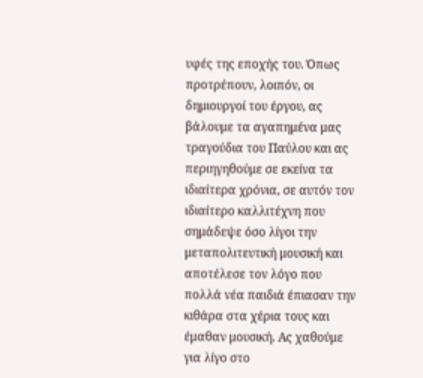υφές της εποχής του. Όπως προτρέπουν, λοιπόν, οι δημιουργοί του έργου, ας βάλουμε τα αγαπημένα μας τραγούδια του Παύλου και ας περιηγηθούμε σε εκείνα τα ιδιαίτερα χρόνια, σε αυτόν τον ιδιαίτερο καλλιτέχνη που σημάδεψε όσο λίγοι την μεταπολιτευτική μουσική και αποτέλεσε τον λόγο που πολλά νέα παιδιά έπιασαν την κιθάρα στα χέρια τους και έμαθαν μουσική. Ας χαθούμε για λίγο στο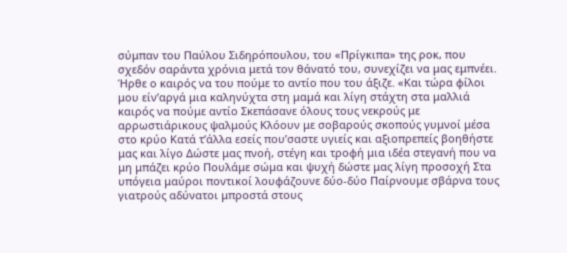σύμπαν του Παύλου Σιδηρόπουλου, του «Πρίγκιπα» της ροκ, που σχεδόν σαράντα χρόνια μετά τον θάνατό του, συνεχίζει να μας εμπνέει. Ήρθε ο καιρός να του πούμε το αντίο που του άξιζε. «Και τώρα φίλοι μου είν’αργά μια καληνύχτα στη μαμά και λίγη στάχτη στα μαλλιά καιρός να πούμε αντίο Σκεπάσανε όλους τους νεκρούς με αρρωστιάρικους ψαλμούς Κλόουν με σοβαρούς σκοπούς γυμνοί μέσα στο κρύο Κατά τ’άλλα εσείς που’σαστε υγιείς και αξιοπρεπείς βοηθήστε μας και λίγο Δώστε μας πνοή, στέγη και τροφή μια ιδέα στεγανή που να μη μπάζει κρύο Πουλάμε σώμα και ψυχή δώστε μας λίγη προσοχή Στα υπόγεια μαύροι ποντικοί λουφάζουνε δύο-δύο Παίρνουμε σβάρνα τους γιατρούς αδύνατοι μπροστά στους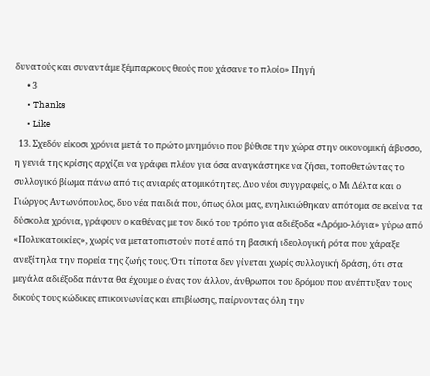δυνατούς και συναντάμε ξέμπαρκους θεούς που χάσανε το πλοίο» Πηγή
      • 3
      • Thanks
      • Like
  13. Σχεδόν είκοσι χρόνια μετά το πρώτο μνημόνιο που βύθισε την χώρα στην οικονομική άβυσσο, η γενιά της κρίσης αρχίζει να γράφει πλέον για όσα αναγκάστηκε να ζήσει, τοποθετώντας το συλλογικό βίωμα πάνω από τις ανιαρές ατομικότητες. Δυο νέοι συγγραφείς, ο Μι Δέλτα και ο Γιώργος Αντωνόπουλος, δυο νέα παιδιά που, όπως όλοι μας, ενηλικιώθηκαν απότομα σε εκείνα τα δύσκολα χρόνια, γράφουν ο καθένας με τον δικό του τρόπο για αδιέξοδα «Δρόμο-λόγια» γύρω από «Πολυκατοικίες», χωρίς να μετατοπιστούν ποτέ από τη βασική ιδεολογική ρότα που χάραξε ανεξίτηλα την πορεία της ζωής τους. Ότι τίποτα δεν γίνεται χωρίς συλλογική δράση, ότι στα μεγάλα αδιέξοδα πάντα θα έχουμε ο ένας τον άλλον, άνθρωποι του δρόμου που ανέπτυξαν τους δικούς τους κώδικες επικοινωνίας και επιβίωσης, παίρνοντας όλη την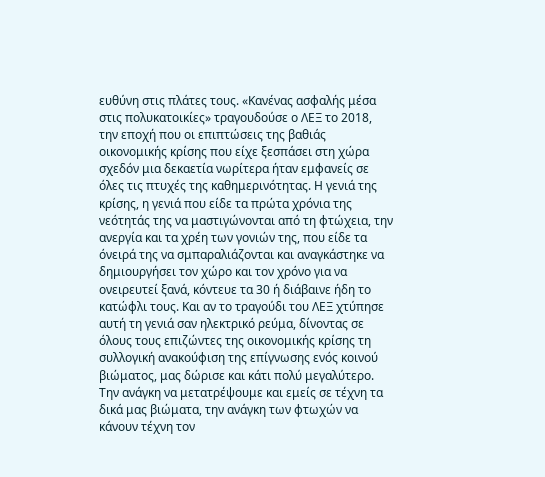ευθύνη στις πλάτες τους. «Κανένας ασφαλής μέσα στις πολυκατοικίες» τραγουδούσε ο ΛΕΞ το 2018, την εποχή που οι επιπτώσεις της βαθιάς οικονομικής κρίσης που είχε ξεσπάσει στη χώρα σχεδόν μια δεκαετία νωρίτερα ήταν εμφανείς σε όλες τις πτυχές της καθημερινότητας. Η γενιά της κρίσης, η γενιά που είδε τα πρώτα χρόνια της νεότητάς της να μαστιγώνονται από τη φτώχεια, την ανεργία και τα χρέη των γονιών της, που είδε τα όνειρά της να σμπαραλιάζονται και αναγκάστηκε να δημιουργήσει τον χώρο και τον χρόνο για να ονειρευτεί ξανά, κόντευε τα 30 ή διάβαινε ήδη το κατώφλι τους. Και αν το τραγούδι του ΛΕΞ χτύπησε αυτή τη γενιά σαν ηλεκτρικό ρεύμα, δίνοντας σε όλους τους επιζώντες της οικονομικής κρίσης τη συλλογική ανακούφιση της επίγνωσης ενός κοινού βιώματος, μας δώρισε και κάτι πολύ μεγαλύτερο. Την ανάγκη να μετατρέψουμε και εμείς σε τέχνη τα δικά μας βιώματα, την ανάγκη των φτωχών να κάνουν τέχνη τον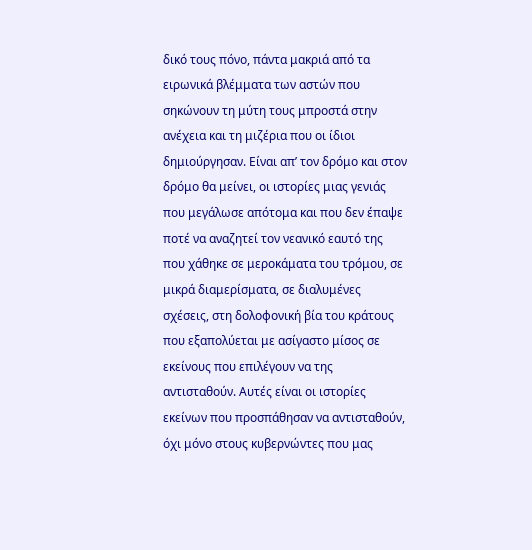δικό τους πόνο, πάντα μακριά από τα ειρωνικά βλέμματα των αστών που σηκώνουν τη μύτη τους μπροστά στην ανέχεια και τη μιζέρια που οι ίδιοι δημιούργησαν. Είναι απ’ τον δρόμο και στον δρόμο θα μείνει, οι ιστορίες μιας γενιάς που μεγάλωσε απότομα και που δεν έπαψε ποτέ να αναζητεί τον νεανικό εαυτό της που χάθηκε σε μεροκάματα του τρόμου, σε μικρά διαμερίσματα, σε διαλυμένες σχέσεις, στη δολοφονική βία του κράτους που εξαπολύεται με ασίγαστο μίσος σε εκείνους που επιλέγουν να της αντισταθούν. Αυτές είναι οι ιστορίες εκείνων που προσπάθησαν να αντισταθούν, όχι μόνο στους κυβερνώντες που μας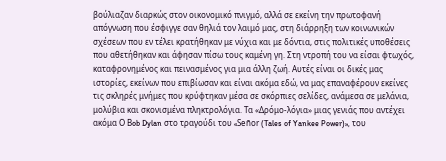βούλιαζαν διαρκώς στον οικονομικό πνιγμό, αλλά σε εκείνη την πρωτοφανή απόγνωση που έσφιγγε σαν θηλιά τον λαιμό μας, στη διάρρηξη των κοινωνικών σχέσεων που εν τέλει κρατήθηκαν με νύχια και με δόντια, στις πολιτικές υποθέσεις που αθετήθηκαν και άφησαν πίσω τους καμένη γη. Στη ντροπή του να είσαι φτωχός, καταφρονημένος και πεινασμένος για μια άλλη ζωή. Αυτές είναι οι δικές μας ιστορίες, εκείνων που επιβίωσαν και είναι ακόμα εδώ, να μας επαναφέρουν εκείνες τις σκληρές μνήμες που κρύφτηκαν μέσα σε σκόρπιες σελίδες, ανάμεσα σε μελάνια, μολύβια και σκονισμένα πληκτρολόγια. Τα «Δρόμο-λόγια» μιας γενιάς που αντέχει ακόμα Ο Βob Dylan στο τραγούδι του «Señor (Tales of Yankee Power)», του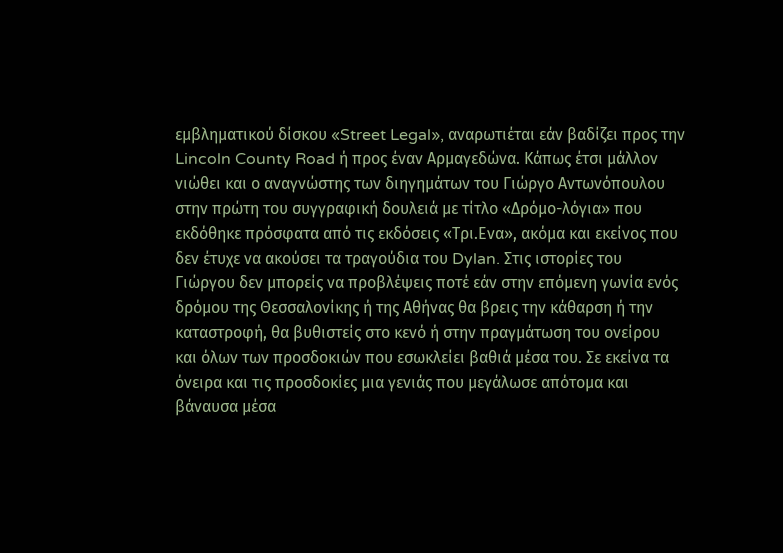εμβληματικού δίσκου «Street Legal», αναρωτιέται εάν βαδίζει προς την Lincoln County Road ή προς έναν Αρμαγεδώνα. Κάπως έτσι μάλλον νιώθει και ο αναγνώστης των διηγημάτων του Γιώργο Αντωνόπουλου στην πρώτη του συγγραφική δουλειά με τίτλο «Δρόμο-λόγια» που εκδόθηκε πρόσφατα από τις εκδόσεις «Τρι.Ενα», ακόμα και εκείνος που δεν έτυχε να ακούσει τα τραγούδια του Dylan. Στις ιστορίες του Γιώργου δεν μπορείς να προβλέψεις ποτέ εάν στην επόμενη γωνία ενός δρόμου της Θεσσαλονίκης ή της Αθήνας θα βρεις την κάθαρση ή την καταστροφή, θα βυθιστείς στο κενό ή στην πραγμάτωση του ονείρου και όλων των προσδοκιών που εσωκλείει βαθιά μέσα του. Σε εκείνα τα όνειρα και τις προσδοκίες μια γενιάς που μεγάλωσε απότομα και βάναυσα μέσα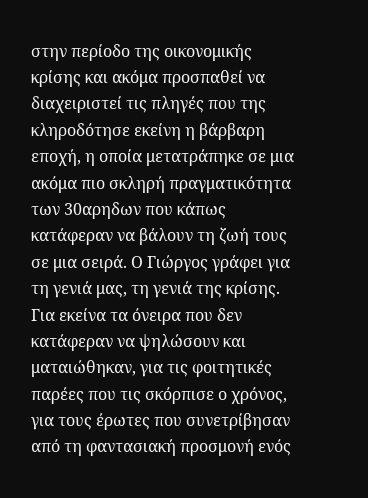στην περίοδο της οικονομικής κρίσης και ακόμα προσπαθεί να διαχειριστεί τις πληγές που της κληροδότησε εκείνη η βάρβαρη εποχή, η οποία μετατράπηκε σε μια ακόμα πιο σκληρή πραγματικότητα των 30αρηδων που κάπως κατάφεραν να βάλουν τη ζωή τους σε μια σειρά. Ο Γιώργος γράφει για τη γενιά μας, τη γενιά της κρίσης. Για εκείνα τα όνειρα που δεν κατάφεραν να ψηλώσουν και ματαιώθηκαν, για τις φοιτητικές παρέες που τις σκόρπισε ο χρόνος, για τους έρωτες που συνετρίβησαν από τη φαντασιακή προσμονή ενός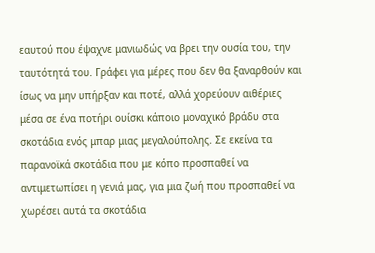εαυτού που έψαχνε μανιωδώς να βρει την ουσία του, την ταυτότητά του. Γράφει για μέρες που δεν θα ξαναρθούν και ίσως να μην υπήρξαν και ποτέ, αλλά χορεύουν αιθέριες μέσα σε ένα ποτήρι ουίσκι κάποιο μοναχικό βράδυ στα σκοτάδια ενός μπαρ μιας μεγαλούπολης. Σε εκείνα τα παρανοϊκά σκοτάδια που με κόπο προσπαθεί να αντιμετωπίσει η γενιά μας, για μια ζωή που προσπαθεί να χωρέσει αυτά τα σκοτάδια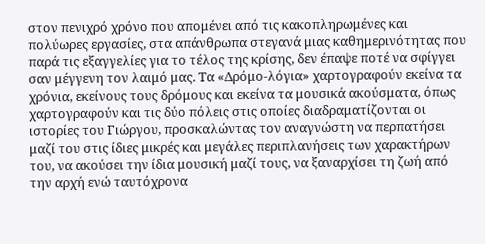στον πενιχρό χρόνο που απομένει από τις κακοπληρωμένες και πολύωρες εργασίες, στα απάνθρωπα στεγανά μιας καθημερινότητας που παρά τις εξαγγελίες για το τέλος της κρίσης, δεν έπαψε ποτέ να σφίγγει σαν μέγγενη τον λαιμό μας. Τα «Δρόμο-λόγια» χαρτογραφούν εκείνα τα χρόνια, εκείνους τους δρόμους και εκείνα τα μουσικά ακούσματα, όπως χαρτογραφούν και τις δύο πόλεις στις οποίες διαδραματίζονται οι ιστορίες του Γιώργου, προσκαλώντας τον αναγνώστη να περπατήσει μαζί του στις ίδιες μικρές και μεγάλες περιπλανήσεις των χαρακτήρων του, να ακούσει την ίδια μουσική μαζί τους, να ξαναρχίσει τη ζωή από την αρχή ενώ ταυτόχρονα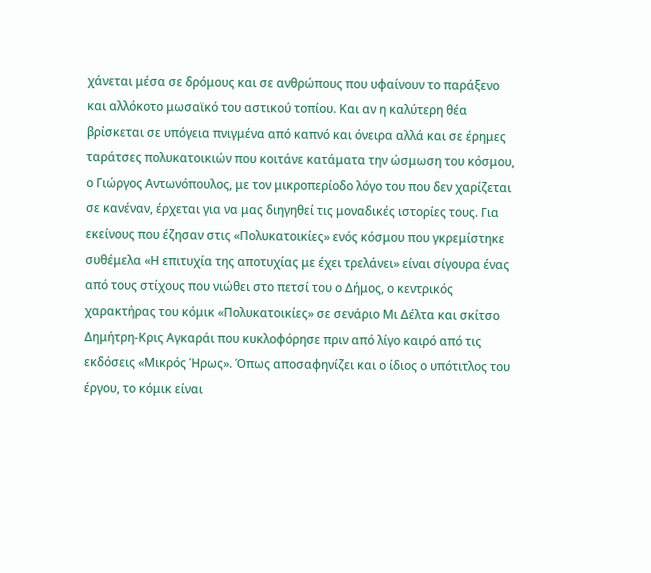χάνεται μέσα σε δρόμους και σε ανθρώπους που υφαίνουν το παράξενο και αλλόκοτο μωσαϊκό του αστικού τοπίου. Και αν η καλύτερη θέα βρίσκεται σε υπόγεια πνιγμένα από καπνό και όνειρα αλλά και σε έρημες ταράτσες πολυκατοικιών που κοιτάνε κατάματα την ώσμωση του κόσμου, ο Γιώργος Αντωνόπουλος, με τον μικροπερίοδο λόγο του που δεν χαρίζεται σε κανέναν, έρχεται για να μας διηγηθεί τις μοναδικές ιστορίες τους. Για εκείνους που έζησαν στις «Πολυκατοικίες» ενός κόσμου που γκρεμίστηκε συθέμελα «Η επιτυχία της αποτυχίας με έχει τρελάνει» είναι σίγουρα ένας από τους στίχους που νιώθει στο πετσί του ο Δήμος, ο κεντρικός χαρακτήρας του κόμικ «Πολυκατοικίες» σε σενάριο Μι Δέλτα και σκίτσο Δημήτρη-Κρις Αγκαράι που κυκλοφόρησε πριν από λίγο καιρό από τις εκδόσεις «Μικρός Ήρως». Όπως αποσαφηνίζει και ο ίδιος ο υπότιτλος του έργου, το κόμικ είναι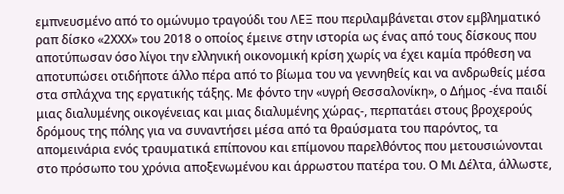εμπνευσμένο από το ομώνυμο τραγούδι του ΛΕΞ που περιλαμβάνεται στον εμβληματικό ραπ δίσκο «2ΧΧΧ» του 2018 ο οποίος έμεινε στην ιστορία ως ένας από τους δίσκους που αποτύπωσαν όσο λίγοι την ελληνική οικονομική κρίση χωρίς να έχει καμία πρόθεση να αποτυπώσει οτιδήποτε άλλο πέρα από το βίωμα του να γεννηθείς και να ανδρωθείς μέσα στα σπλάχνα της εργατικής τάξης. Με φόντο την «υγρή Θεσσαλονίκη», ο Δήμος -ένα παιδί μιας διαλυμένης οικογένειας και μιας διαλυμένης χώρας-, περπατάει στους βροχερούς δρόμους της πόλης για να συναντήσει μέσα από τα θραύσματα του παρόντος, τα απομεινάρια ενός τραυματικά επίπονου και επίμονου παρελθόντος που μετουσιώνονται στο πρόσωπο του χρόνια αποξενωμένου και άρρωστου πατέρα του. Ο Μι Δέλτα, άλλωστε,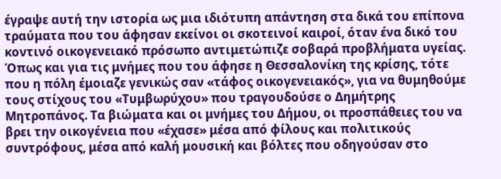έγραψε αυτή την ιστορία ως μια ιδιότυπη απάντηση στα δικά του επίπονα τραύματα που του άφησαν εκείνοι οι σκοτεινοί καιροί, όταν ένα δικό του κοντινό οικογενειακό πρόσωπο αντιμετώπιζε σοβαρά προβλήματα υγείας. Όπως και για τις μνήμες που του άφησε η Θεσσαλονίκη της κρίσης, τότε που η πόλη έμοιαζε γενικώς σαν «τάφος οικογενειακός», για να θυμηθούμε τους στίχους του «Τυμβωρύχου» που τραγουδούσε ο Δημήτρης Μητροπάνος. Τα βιώματα και οι μνήμες του Δήμου, οι προσπάθειες του να βρει την οικογένεια που «έχασε» μέσα από φίλους και πολιτικούς συντρόφους, μέσα από καλή μουσική και βόλτες που οδηγούσαν στο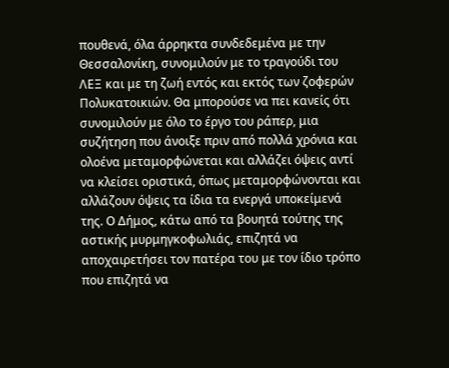πουθενά, όλα άρρηκτα συνδεδεμένα με την Θεσσαλονίκη, συνομιλούν με το τραγούδι του ΛΕΞ και με τη ζωή εντός και εκτός των ζοφερών Πολυκατοικιών. Θα μπορούσε να πει κανείς ότι συνομιλούν με όλο το έργο του ράπερ, μια συζήτηση που άνοιξε πριν από πολλά χρόνια και ολοένα μεταμορφώνεται και αλλάζει όψεις αντί να κλείσει οριστικά, όπως μεταμορφώνονται και αλλάζουν όψεις τα ίδια τα ενεργά υποκείμενά της. Ο Δήμος, κάτω από τα βουητά τούτης της αστικής μυρμηγκοφωλιάς, επιζητά να αποχαιρετήσει τον πατέρα του με τον ίδιο τρόπο που επιζητά να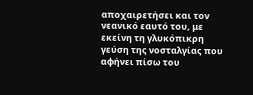αποχαιρετήσει και τον νεανικό εαυτό του, με εκείνη τη γλυκόπικρη γεύση της νοσταλγίας που αφήνει πίσω του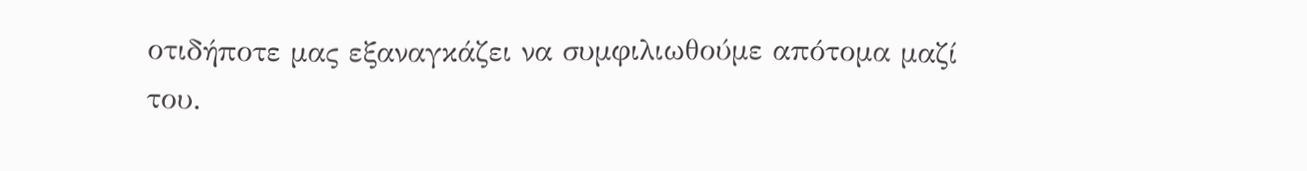οτιδήποτε μας εξαναγκάζει να συμφιλιωθούμε απότομα μαζί του.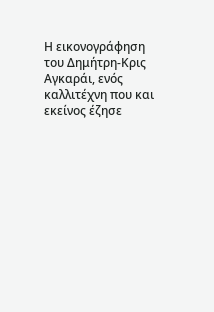Η εικονογράφηση του Δημήτρη-Κρις Αγκαράι, ενός καλλιτέχνη που και εκείνος έζησε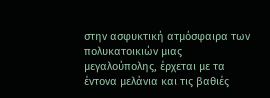στην ασφυκτική ατμόσφαιρα των πολυκατοικιών μιας μεγαλούπολης, έρχεται με τα έντονα μελάνια και τις βαθιές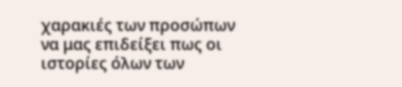χαρακιές των προσώπων να μας επιδείξει πως οι ιστορίες όλων των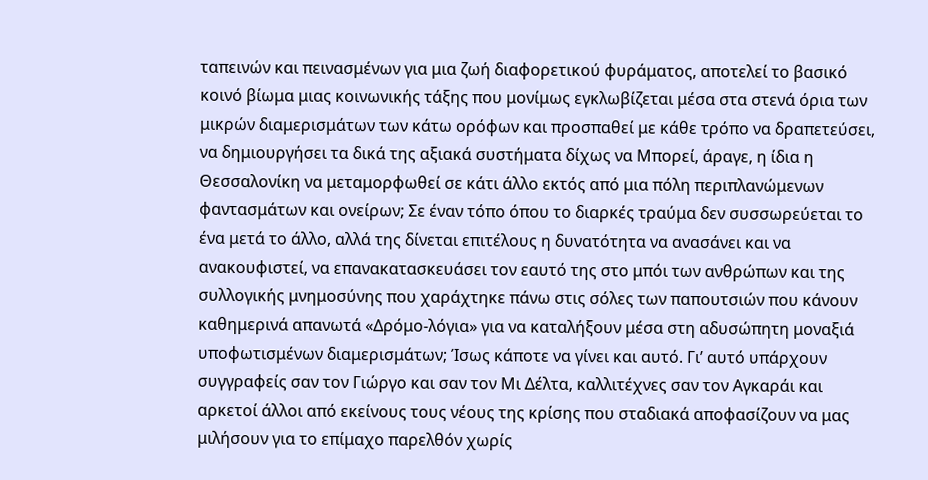ταπεινών και πεινασμένων για μια ζωή διαφορετικού φυράματος, αποτελεί το βασικό κοινό βίωμα μιας κοινωνικής τάξης που μονίμως εγκλωβίζεται μέσα στα στενά όρια των μικρών διαμερισμάτων των κάτω ορόφων και προσπαθεί με κάθε τρόπο να δραπετεύσει, να δημιουργήσει τα δικά της αξιακά συστήματα δίχως να Μπορεί, άραγε, η ίδια η Θεσσαλονίκη να μεταμορφωθεί σε κάτι άλλο εκτός από μια πόλη περιπλανώμενων φαντασμάτων και ονείρων; Σε έναν τόπο όπου το διαρκές τραύμα δεν συσσωρεύεται το ένα μετά το άλλο, αλλά της δίνεται επιτέλους η δυνατότητα να ανασάνει και να ανακουφιστεί, να επανακατασκευάσει τον εαυτό της στο μπόι των ανθρώπων και της συλλογικής μνημοσύνης που χαράχτηκε πάνω στις σόλες των παπουτσιών που κάνουν καθημερινά απανωτά «Δρόμο-λόγια» για να καταλήξουν μέσα στη αδυσώπητη μοναξιά υποφωτισμένων διαμερισμάτων; Ίσως κάποτε να γίνει και αυτό. Γι’ αυτό υπάρχουν συγγραφείς σαν τον Γιώργο και σαν τον Μι Δέλτα, καλλιτέχνες σαν τον Αγκαράι και αρκετοί άλλοι από εκείνους τους νέους της κρίσης που σταδιακά αποφασίζουν να μας μιλήσουν για το επίμαχο παρελθόν χωρίς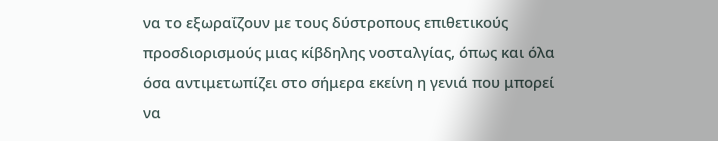να το εξωραΐζουν με τους δύστροπους επιθετικούς προσδιορισμούς μιας κίβδηλης νοσταλγίας, όπως και όλα όσα αντιμετωπίζει στο σήμερα εκείνη η γενιά που μπορεί να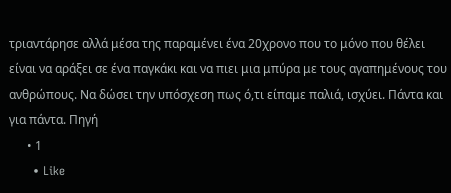τριαντάρησε αλλά μέσα της παραμένει ένα 20χρονο που το μόνο που θέλει είναι να αράξει σε ένα παγκάκι και να πιει μια μπύρα με τους αγαπημένους του ανθρώπους. Να δώσει την υπόσχεση πως ό,τι είπαμε παλιά, ισχύει. Πάντα και για πάντα. Πηγή
      • 1
      • Like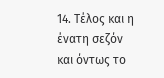14. Τέλος και η ένατη σεζόν και όντως το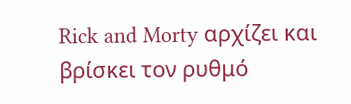Rick and Morty αρχίζει και βρίσκει τον ρυθμό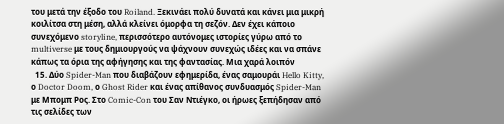του μετά την έξοδο του Roiland. Ξεκινάει πολύ δυνατά και κάνει μια μικρή κοιλίτσα στη μέση, αλλά κλείνει όμορφα τη σεζόν. Δεν έχει κάποιο συνεχόμενο storyline, περισσότερο αυτόνομες ιστορίες γύρω από το multiverse με τους δημιουργούς να ψάχνουν συνεχώς ιδέες και να σπάνε κάπως τα όρια της αφήγησης και της φαντασίας. Μια χαρά λοιπόν
  15. Δύο Spider-Man που διαβάζουν εφημερίδα, ένας σαμουράι Hello Kitty, ο Doctor Doom, ο Ghost Rider και ένας απίθανος συνδυασμός Spider-Man με Μπομπ Ρος. Στο Comic-Con του Σαν Ντιέγκο, οι ήρωες ξεπήδησαν από τις σελίδες των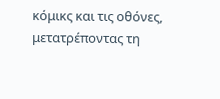κόμικς και τις οθόνες, μετατρέποντας τη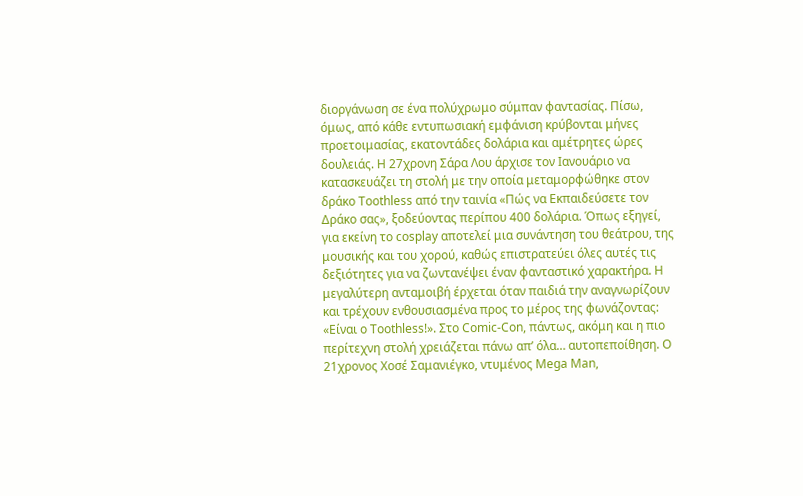διοργάνωση σε ένα πολύχρωμο σύμπαν φαντασίας. Πίσω, όμως, από κάθε εντυπωσιακή εμφάνιση κρύβονται μήνες προετοιμασίας, εκατοντάδες δολάρια και αμέτρητες ώρες δουλειάς. Η 27χρονη Σάρα Λου άρχισε τον Ιανουάριο να κατασκευάζει τη στολή με την οποία μεταμορφώθηκε στον δράκο Toothless από την ταινία «Πώς να Εκπαιδεύσετε τον Δράκο σας», ξοδεύοντας περίπου 400 δολάρια. Όπως εξηγεί, για εκείνη το cosplay αποτελεί μια συνάντηση του θεάτρου, της μουσικής και του χορού, καθώς επιστρατεύει όλες αυτές τις δεξιότητες για να ζωντανέψει έναν φανταστικό χαρακτήρα. Η μεγαλύτερη ανταμοιβή έρχεται όταν παιδιά την αναγνωρίζουν και τρέχουν ενθουσιασμένα προς το μέρος της φωνάζοντας: «Είναι ο Toothless!». Στο Comic-Con, πάντως, ακόμη και η πιο περίτεχνη στολή χρειάζεται πάνω απ’ όλα… αυτοπεποίθηση. Ο 21χρονος Χοσέ Σαμανιέγκο, ντυμένος Mega Man,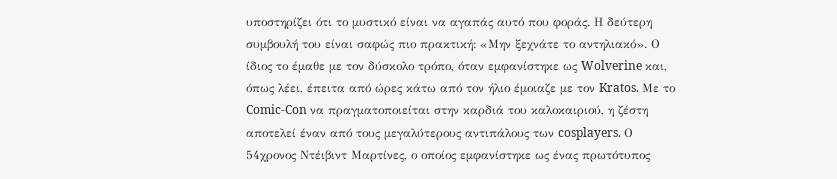υποστηρίζει ότι το μυστικό είναι να αγαπάς αυτό που φοράς. Η δεύτερη συμβουλή του είναι σαφώς πιο πρακτική: «Μην ξεχνάτε το αντηλιακό». Ο ίδιος το έμαθε με τον δύσκολο τρόπο, όταν εμφανίστηκε ως Wolverine και, όπως λέει, έπειτα από ώρες κάτω από τον ήλιο έμοιαζε με τον Kratos. Με το Comic-Con να πραγματοποιείται στην καρδιά του καλοκαιριού, η ζέστη αποτελεί έναν από τους μεγαλύτερους αντιπάλους των cosplayers. Ο 54χρονος Ντέιβιντ Μαρτίνες, ο οποίος εμφανίστηκε ως ένας πρωτότυπος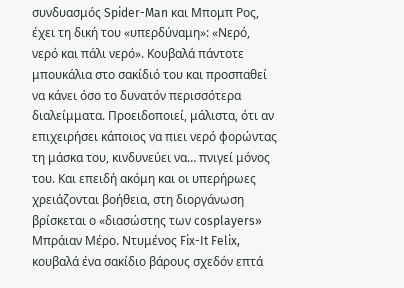συνδυασμός Spider-Man και Μπομπ Ρος, έχει τη δική του «υπερδύναμη»: «Νερό, νερό και πάλι νερό». Κουβαλά πάντοτε μπουκάλια στο σακίδιό του και προσπαθεί να κάνει όσο το δυνατόν περισσότερα διαλείμματα. Προειδοποιεί, μάλιστα, ότι αν επιχειρήσει κάποιος να πιει νερό φορώντας τη μάσκα του, κινδυνεύει να… πνιγεί μόνος του. Και επειδή ακόμη και οι υπερήρωες χρειάζονται βοήθεια, στη διοργάνωση βρίσκεται ο «διασώστης των cosplayers» Μπράιαν Μέρο. Ντυμένος Fix-It Felix, κουβαλά ένα σακίδιο βάρους σχεδόν επτά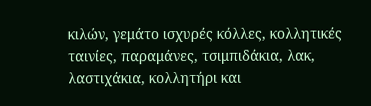κιλών, γεμάτο ισχυρές κόλλες, κολλητικές ταινίες, παραμάνες, τσιμπιδάκια, λακ, λαστιχάκια, κολλητήρι και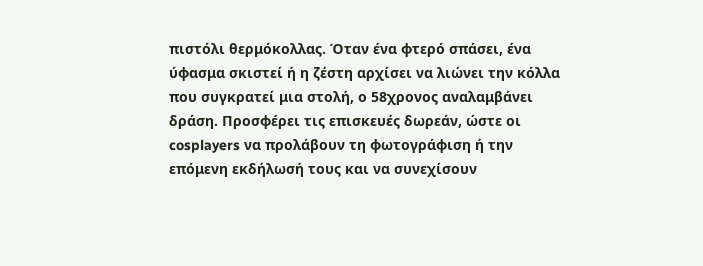πιστόλι θερμόκολλας. Όταν ένα φτερό σπάσει, ένα ύφασμα σκιστεί ή η ζέστη αρχίσει να λιώνει την κόλλα που συγκρατεί μια στολή, ο 58χρονος αναλαμβάνει δράση. Προσφέρει τις επισκευές δωρεάν, ώστε οι cosplayers να προλάβουν τη φωτογράφιση ή την επόμενη εκδήλωσή τους και να συνεχίσουν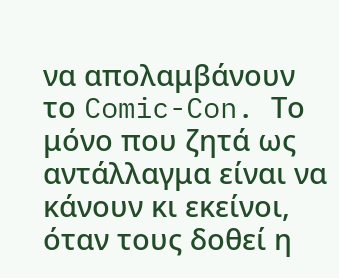να απολαμβάνουν το Comic-Con. Το μόνο που ζητά ως αντάλλαγμα είναι να κάνουν κι εκείνοι, όταν τους δοθεί η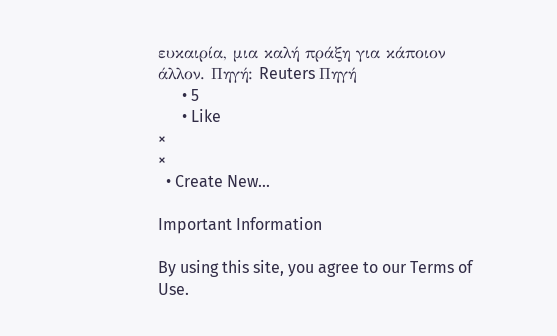ευκαιρία, μια καλή πράξη για κάποιον άλλον. Πηγή: Reuters Πηγή
      • 5
      • Like
×
×
  • Create New...

Important Information

By using this site, you agree to our Terms of Use.